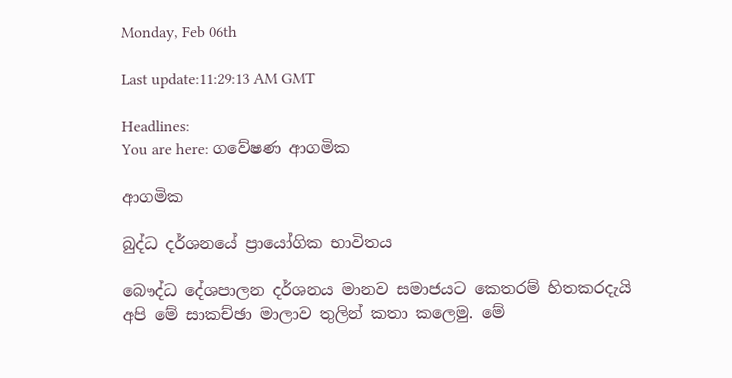Monday, Feb 06th

Last update:11:29:13 AM GMT

Headlines:
You are here: ගවේෂණ ආගමික

ආගමික

බුද්ධ දර්ශනයේ ප්‍රායෝගික භාවිතය

බෞද්ධ දේශපාලන දර්ශනය මානව සමාජයට කෙතරම් හිතකරදැයි අපි මේ සාකච්ඡා මාලාව තුලින් කතා කලෙමු. මේ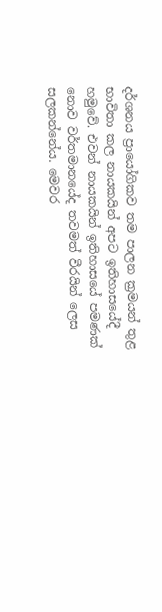දර්ශනය ප්‍රායෝගිකව තම පාලන ක්‍රමයන් තුළ භාවිතා කල නායකයින් අපට ඉතිහාසයේදී හමුවේ. එවන් නායකයින් ඉතිහාසයේ පමණක් නොව වර්තමානයේද තවමත් වීරයින් ලෙස සලකන්නේය. මෙවර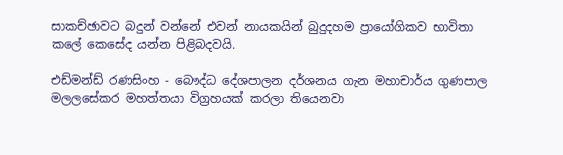සාකච්ඡාවට බදුන් වන්නේ එවන් නායකයින් බුදුදහම ප්‍රායෝගිකව භාවිතා කලේ කෙසේද යන්න පිළිබදවයි.

එඩ්මන්ඩ් රණසිංහ - බෞද්ධ දේශපාලන දර්ශනය ගැන මහාචාර්ය ගුණපාල මලලසේකර මහත්තයා විග්‍රහයක් කරලා තියෙනවා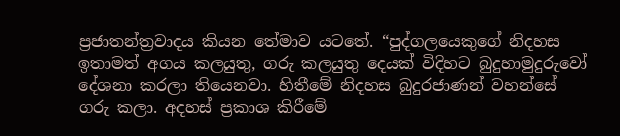ප්‍රජාතන්ත්‍රවාදය කියන තේමාව යටතේ. “පුද්ගලයෙකුගේ නිදහස ඉතාමත් අගය කලයුතු, ගරු කලයුතු දෙයක් විදිහට බුදුහාමුදුරුවෝ දේශනා කරලා තියෙනවා. හිතීමේ නිදහස බුදුරජාණන් වහන්සේ ගරු කලා. අදහස් ප්‍රකාශ කිරීමේ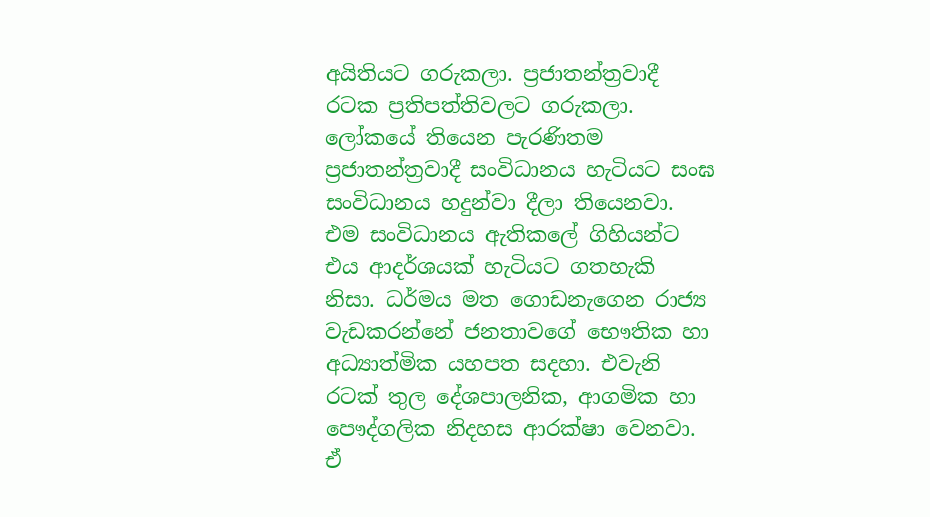අයිතියට ගරුකලා. ප්‍රජාතන්ත්‍රවාදී රටක ප්‍රතිපත්තිවලට ගරුකලා. ලෝකයේ තියෙන පැරණිතම ප්‍රජාතන්ත්‍රවාදී සංවිධානය හැටියට සංඝ සංවිධානය හදුන්වා දීලා තියෙනවා. එම සංවිධානය ඇතිකලේ ගිහියන්ට එය ආදර්ශයක් හැටියට ගතහැකි නිසා. ධර්මය මත ගොඩනැගෙන රාජ්‍ය වැඩකරන්නේ ජනතාවගේ භෞතික හා අධ්‍යාත්මික යහපත සදහා. එවැනි රටක් තුල දේශපාලනික, ආගමික හා පෞද්ගලික නිදහස ආරක්ෂා වෙනවා. ඒ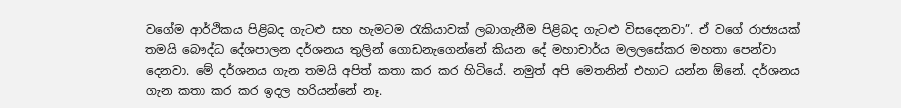වගේම ආර්ථිකය පිළිබද ගැටළු සහ හැමටම රැකියාවක් ලබාගැනීම පිළිබද ගැටළු විසදෙනවා”. ඒ වගේ රාජ්‍යයක් තමයි බෞද්ධ දේශපාලන දර්ශනය තුලින් ගොඩනැගෙන්නේ කියන දේ මහාචාර්ය මලලසේකර මහතා‍ පෙන්වා දෙනවා. මේ දර්ශනය ගැන තමයි අපිත් කතා කර කර හිටියේ. නමුත් අපි මෙතනින් එහාට යන්න ඕනේ. දර්ශනය ගැන කතා කර කර ඉදල හරියන්නේ නෑ.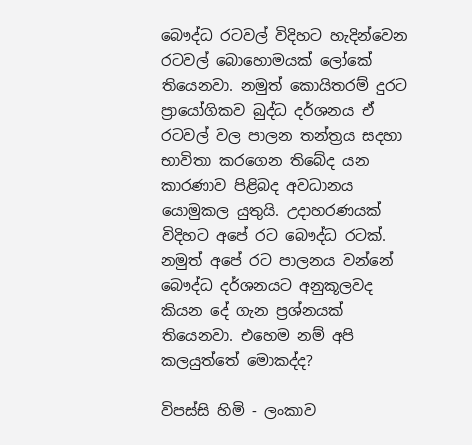බෞද්ධ රටවල් විදිහට හැදින්වෙන රටවල් බොහොමයක් ලෝකේ තියෙනවා. නමුත් කොයිතරම් දුරට ප්‍රායෝගිකව බුද්ධ දර්ශනය ඒ රටවල් වල පාලන තන්ත්‍රය සදහා භාවිතා කරගෙන තිබේද යන කාරණාව පිළිබද අවධානය යොමුකල යුතුයි. උදාහරණයක් විදිහට අපේ රට බෞද්ධ රටක්. නමුත් අපේ රට පාලනය වන්නේ බෞද්ධ දර්ශනයට අනුකූලවද කියන දේ ගැන ප්‍රශ්නයක් තියෙනවා. එහෙම නම් අපි කලයුත්තේ මොකද්ද?

විපස්සි හිමි - ලංකාව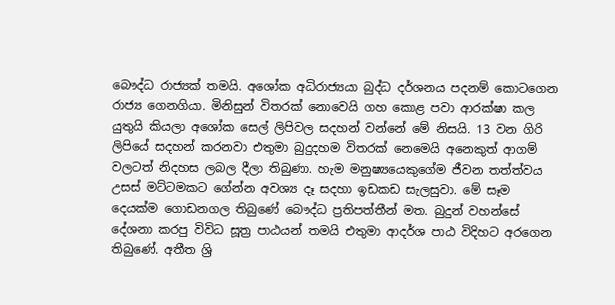බෞද්ධ රාජ්‍යක් තමයි. අශෝක අධිරාජ්‍යයා බුද්ධ දර්ශනය පදනම් කොටගෙන රාජ්‍ය ගෙනගියා. මිනිසුන් විතරක් නොවෙයි ගහ කොළ පවා ආරක්ෂා කල යුතුයි කියලා අශෝක සෙල් ලිපිවල සදහන් වන්නේ මේ නිසයි. 13 වන ගිරි ලිපියේ සදහන් කරනවා එතුමා බුදුදහම විතරක් නෙමෙයි අනෙකුත් ආගම් වලටත් නිදහස ලබල දීලා තිබුණා. හැම මනුෂ්‍යයෙකුගේම ජීවන තත්ත්වය උසස් මට්ටමකට ගේන්න අවශ්‍ය දෑ සදහා ඉඩකඩ සැලසුවා. මේ සෑම දෙයක්ම ගොඩනගල තිබුණේ බෞද්ධ ප්‍රතිපත්තීන් මත. බුදුන් වහන්සේ දේශනා කරපු විවිධ සූත්‍ර පාඨයන් තමයි එතුමා ආදර්ශ පාඨ විදිහට අරගෙන තිබුණේ. අතීත ශ්‍රි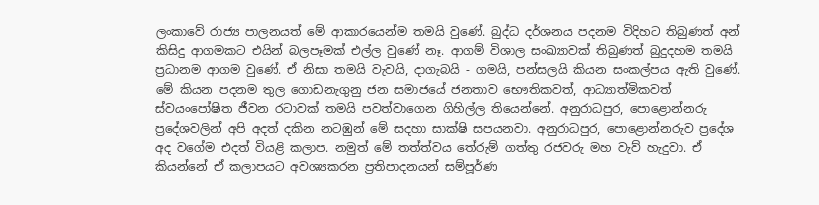ලංකාවේ රාජ්‍ය පාලනයත් මේ ආකාරයෙන්ම තමයි වුණේ. බුද්ධ දර්ශනය පදනම විදිහට තිබුණත් අන් කිසිදු ආගමකට එයින් බලපෑමක් එල්ල වුණේ නෑ. ආගම් විශාල සංඛ්‍යාවක් තිබුණත් බුදුදහම තමයි ප්‍රධානම ආගම වුණේ. ඒ නිසා තමයි වැවයි, දාගැබයි - ගමයි, පන්සලයි කියන සංකල්පය ඇති වුණේ. මේ කියන පදනම තුල ගොඩනැගුනු ජන සමාජයේ ජනතාව භෞතිකවත්, ආධ්‍යාත්මිකවත් ස්වයංපෝෂිත ජීවන රටාවක් තමයි පවත්වාගෙන ගිහිල්ල තියෙන්නේ. අනුරාධපුර, පොළොන්නරු ප්‍රදේශවලින් අපි අදත් දකින නටඹුන් මේ සදහා සාක්ෂි සපයනවා. අනුරාධපුර, පොළොන්නරුව ප්‍රදේශ අද වගේම එදත් වියළි කලාප. නමුත් මේ තත්ත්වය තේරුම් ගත්තු රජවරු මහ වැව් හැදුවා. ඒ කියන්නේ ඒ කලාපයට අවශ්‍යකරන ප්‍රතිපාදනයන් සම්පූර්ණ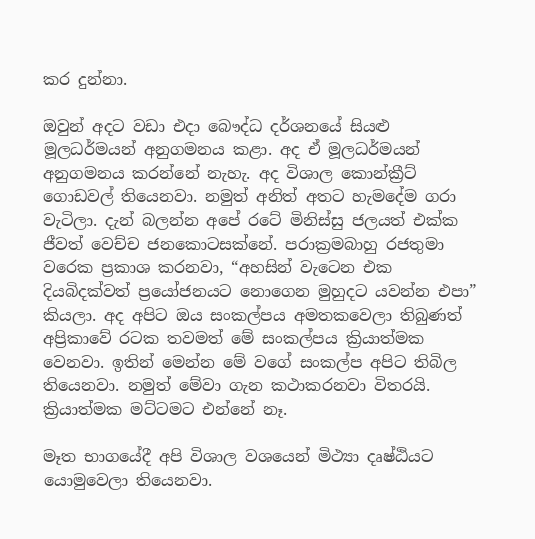කර දුන්නා.

ඔවුන් අදට වඩා එදා බෞද්ධ දර්ශනයේ සියළු මූලධර්මයන් අනුගමනය කළා. අද ඒ මූලධර්මයන් අනුගමනය කරන්නේ නැහැ. අද විශාල කොන්ක්‍රීට් ගොඩවල් තියෙනවා. නමුත් අනිත් අතට හැමදේම ගරා වැටිලා. දැන් බලන්න අපේ රටේ මිනිස්සු ජලයත් එක්ක ජීවත් වෙච්ච ජනකොටසක්නේ. පරාක්‍රමබාහු රජතුමා වරෙක ප්‍රකාශ කරනවා, “අහසින් වැටෙන එක දියබිදක්වත් ප්‍රයෝජනයට නොගෙන මුහුදට යවන්න එපා” කියලා. අද අපිට ඔය සංකල්පය අමතකවෙලා තිබුණත් අප්‍රිකාවේ රටක තවමත් මේ සංකල්පය ක්‍රියාත්මක වෙනවා. ඉතින් මෙන්න මේ වගේ සංකල්ප අපිට තිබිල තියෙනවා. නමුත් මේවා ගැන කථාකරනවා විතරයි. ක්‍රියාත්මක මට්ටමට එන්නේ නෑ.

මෑත භාගයේදී අපි විශාල වශයෙන් මිථ්‍යා දෘෂ්ඨියට යොමුවෙලා තියෙනවා.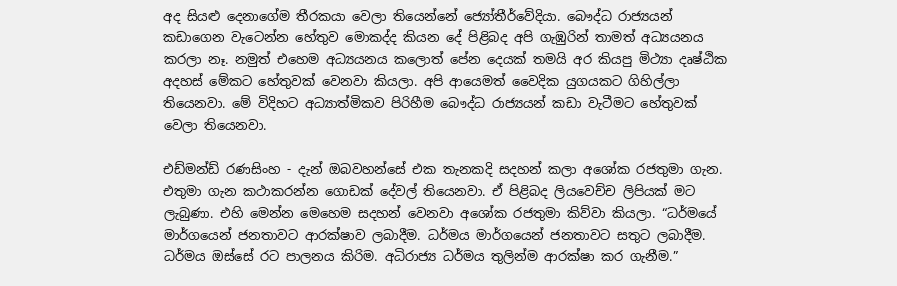අද සියළු දෙනාගේම තීරකයා වෙලා තියෙන්නේ ජ්‍යෝතීර්වේදියා. බෞද්ධ රාජ්‍යයන් කඩාගෙන වැටෙන්න හේතුව මොකද්ද කියන දේ පිළිබද අපි ගැඹුරින් තාමත් අධ්‍යයනය කරලා නෑ. නමුත් එහෙම අධ්‍යයනය කලොත් පේන දෙයක් තමයි අර කියපු මිථ්‍යා දෘෂ්ඨික අදහස් මේකට හේතුවක් වෙනවා කියලා. අපි ආයෙමත් වෛදික යුගයකට ගිහිල්ලා තියෙනවා. මේ විදිහට අධ්‍යාත්මිකව පිරිහීම බෞද්ධ රාජ්‍යයන් කඩා වැටීමට හේතුවක් වෙලා තියෙනවා.

එඩ්මන්ඩ් රණසිංහ - දැන් ඔබවහන්සේ එක තැනකදි සදහන් කලා අශෝක රජතුමා ගැන. එතුමා ගැන කථාකරන්න ගොඩක් දේවල් තියෙනවා. ඒ පිළිබද ලියවෙච්ච ලිපියක් මට ලැබුණා. එහි මෙන්න මෙහෙම සදහන් වෙනවා අශෝක රජතුමා කිව්වා කියලා. “ධර්මයේ මාර්ගයෙන් ජනතාවට ආරක්ෂාව ලබාදීම. ධර්මය මාර්ගයෙන් ජනතාවට සතුට ලබාදීම. ධර්මය ඔස්සේ රට පාලනය කිරිම. අධිරාජ්‍ය ධර්මය තුලින්ම ආරක්ෂා කර ගැනීම.”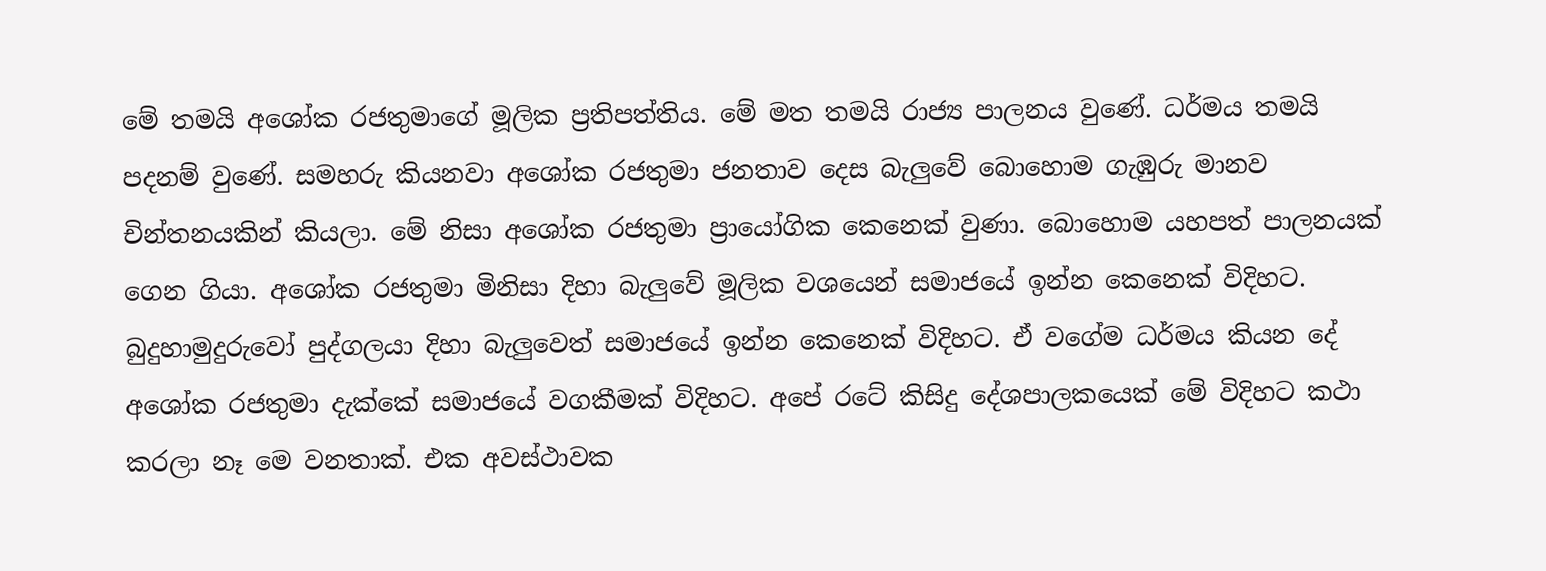මේ තමයි අශෝක රජතුමාගේ මූලික ප්‍රතිපත්තිය. මේ මත තමයි රාජ්‍ය පාලනය වුණේ. ධර්මය තමයි පදනම් වුණේ. සමහරු කියනවා අශෝක රජතුමා ජනතාව දෙස බැලුවේ බොහොම ගැඹුරු මානව චින්තනයකින් කියලා. මේ නිසා අශෝක රජතුමා ප්‍රායෝගික කෙනෙක් වුණා. බොහොම යහපත් පාලනයක් ගෙන ගියා. අශෝක රජතුමා මිනිසා දිහා බැලුවේ මූලික වශයෙන් සමාජයේ ඉන්න කෙනෙක් විදිහට. බුදුහාමුදුරුවෝ පුද්ගලයා දිහා බැලුවෙත් සමාජයේ ඉන්න කෙනෙක් විදිහට. ඒ වගේම ධර්මය කියන දේ අශෝක රජතුමා දැක්කේ සමාජයේ වගකීමක් විදිහට. අපේ රටේ කිසිදු දේශපාලකයෙක් මේ විදිහට කථා කරලා නෑ මෙ වනතාක්. එක අවස්ථාවක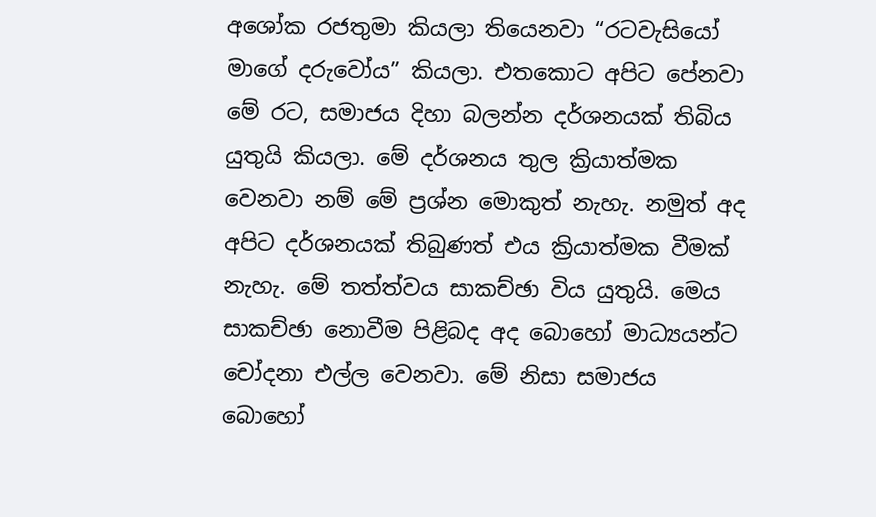අශෝක රජතුමා කියලා තියෙනවා “රටවැසියෝ මාගේ දරුවෝය” කියලා. එතකොට අපිට පේනවා මේ රට, සමාජය දිහා බලන්න දර්ශනයක් තිබිය යුතුයි කියලා. මේ දර්ශනය තුල ක්‍රියාත්මක වෙනවා නම් මේ ප්‍රශ්න මොකුත් නැහැ. නමුත් අද අපිට දර්ශනයක් තිබුණත් එය ක්‍රියාත්මක වීමක් නැහැ. මේ තත්ත්වය සාකච්ඡා විය යුතුයි. මෙය සාකච්ඡා නොවීම පිළිබද අද බොහෝ මාධ්‍යයන්ට චෝදනා එල්ල වෙනවා. මේ නිසා සමාජය බොහෝ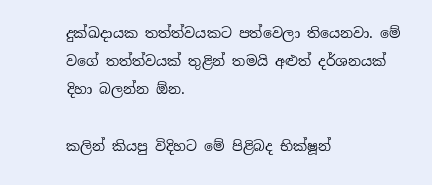දුක්ඛදායක තත්ත්වයකට පත්වෙලා තියෙනවා. මේ වගේ තත්ත්වයක් තුළින් තමයි අළුත් දර්ශනයක් දිහා බලන්න ඕන.

කලින් කියපු විදිහට මේ පිළිබද භික්ෂූන්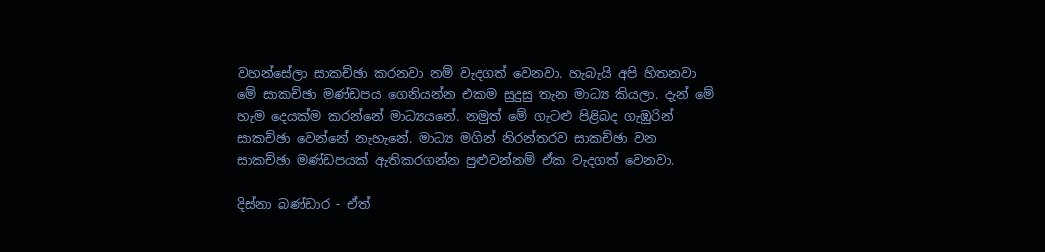වහන්සේලා සාකච්ඡා කරනවා නම් වැදගත් වෙනවා. හැබැයි අපි හිතනවා මේ සාකච්ඡා මණ්ඩපය ගෙනියන්න එකම සුදුසු තැන මාධ්‍ය කියලා. දැන් මේ හැම දෙයක්ම කරන්නේ මාධ්‍යයනේ. නමුත් මේ ගැටළු පිළිබද ගැඹුරින් සාකච්ඡා වෙන්නේ නැහැනේ. මාධ්‍ය මගින් නිරන්තරව සාකච්ඡා වන සාකච්ඡා මණ්ඩපයක් ඇතිකරගන්න පුළුවන්නම් ඒක වැදගත් වෙනවා.

දිස්නා බණ්ඩාර - ඒත්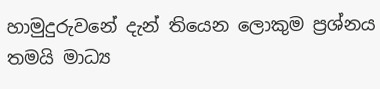හාමුදුරුවනේ දැන් තියෙන ලොකුම ප්‍රශ්නය තමයි මාධ්‍ය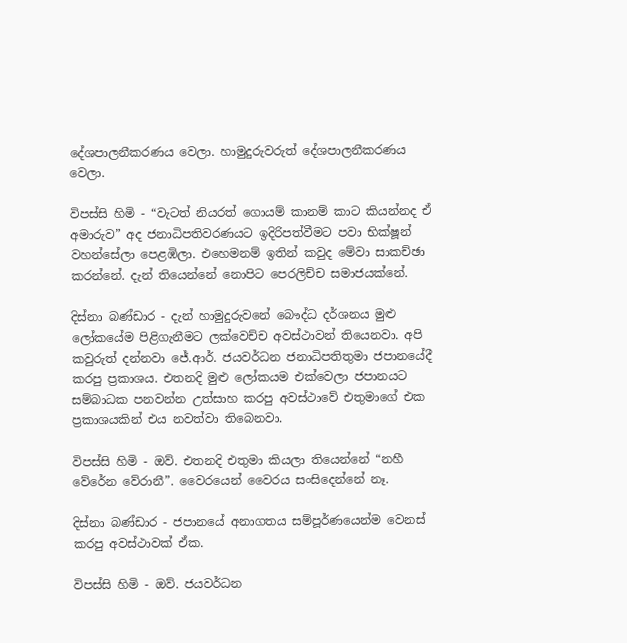දේශපාලනීකරණය වෙලා. හාමුදුරුවරුත් දේශපාලනීකරණය වෙලා.

විපස්සි හිමි - “වැටත් නියරත් ගොයම් කානම් කාට කියන්නද ඒ අමාරුව” අද ජනාධිපතිවරණයට ඉදිරිපත්වීමට පවා භික්ෂූන් වහන්සේලා පෙළඹිලා. එහෙමනම් ඉතින් කවුද මේවා සාකච්ඡා කරන්නේ. දැන් තියෙන්නේ නොපිට පෙරලිච්ච සමාජයක්නේ.

දිස්නා බණ්ඩාර - දැන් හාමුදුරුවනේ බෞද්ධ දර්ශනය මුළු ලෝකයේම පිළිගැනීමට ලක්වෙච්ච අවස්ථාවන් තියෙනවා. අපි කවුරුත් දන්නවා ජේ.ආර්. ජයවර්ධන ජනාධිපතිතුමා ජපානයේදී කරපු ප්‍රකාශය. එතනදි මුළු ලෝකයම එක්වෙලා ජපානයට සම්බාධක පනවන්න උත්සාහ කරපු අවස්ථාවේ එතුමාගේ එක ප්‍රකාශයකින් එය නවත්වා තිබෙනවා.

විපස්සි හිමි - ඔව්. එතනදි එතුමා කියලා තියෙන්නේ “නහී වේරේන වේරානී”. වෛරයෙන් වෛරය සංසිදෙන්නේ නෑ.

දිස්නා බණ්ඩාර - ජපානයේ අනාගතය ‍සම්පූර්ණයෙන්ම වෙනස් කරපු අවස්ථාවක් ඒක.

විපස්සි හිමි - ඔව්. ජයවර්ධන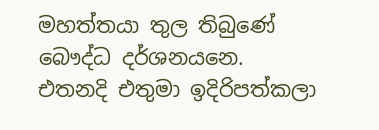මහත්තයා තුල තිබුණේ බෞද්ධ දර්ශනයනෙ. එතනදි එතුමා ඉදිරිපත්කලා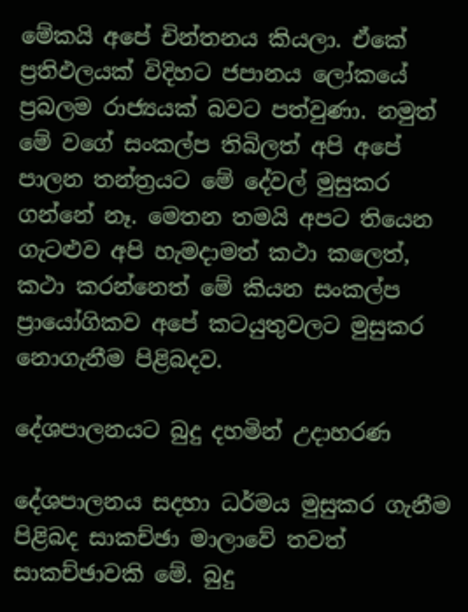මේකයි අපේ චින්තනය කියලා. ඒකේ ප්‍රතිඵලයක් විදිහට ජපානය ලෝකයේ ප්‍රබලම රාජ්‍යයක් බවට පත්වුණා. නමුත් මේ වගේ සංකල්ප තිබිලත් අපි අපේ පාලන තන්ත්‍රයට මේ දේවල් මුසුකර ගන්නේ නෑ. මෙතන තමයි අපට තියෙන ගැටළුව අපි හැමදාමත් කථා කලෙත්, කථා කරන්නෙත් මේ කියන සංකල්ප ප්‍රායෝගිකව අපේ කටයුතුවලට මුසුකර නොගැනීම පිළිබදව.

දේශපාලනයට බුදු දහමින් උදාහරණ

දේශපාලනය සදහා ධර්මය මුසුකර ගැනීම පිළිබද සාකච්ඡා මාලාවේ තවත් සාකච්ඡාවකි මේ. බුදු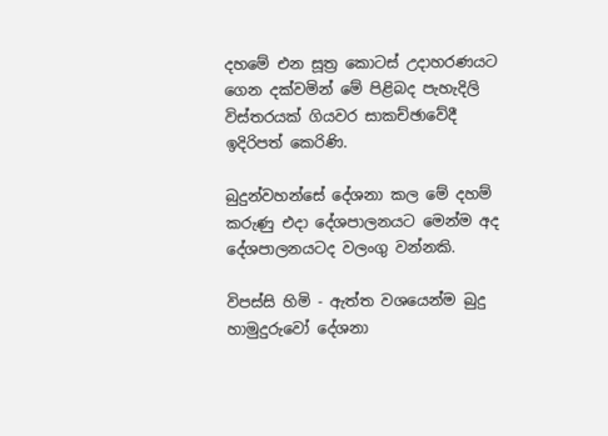දහමේ එන සූත්‍ර කොටස් උදාහරණයට ගෙන දක්වමින් මේ පිළිබද පැහැදිලි විස්තරයක් ගියවර සාකච්ඡාවේදී ඉදිරිපත් කෙරිණි.

බුදුන්වහන්සේ දේශනා කල මේ දහම් කරුණු එදා දේශපාලනයට මෙන්ම අද දේශපාලනයටද වලංගු වන්නකි.

විපස්සි හිමි - ඇත්ත වශයෙන්ම බුදු හාමුදුරුවෝ දේශනා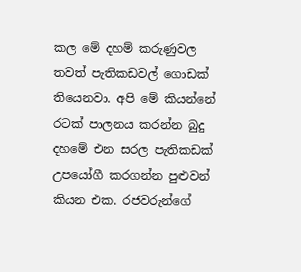කල මේ දහම් කරුණුවල තවත් පැතිකඩවල් ගොඩක් තියෙනවා. අපි මේ කියන්නේ රටක් පාලනය කරන්න බුදු දහමේ එන සරල පැතිකඩක් උපයෝගී කරගන්න පුළුවන් කියන එක. රජවරුන්ගේ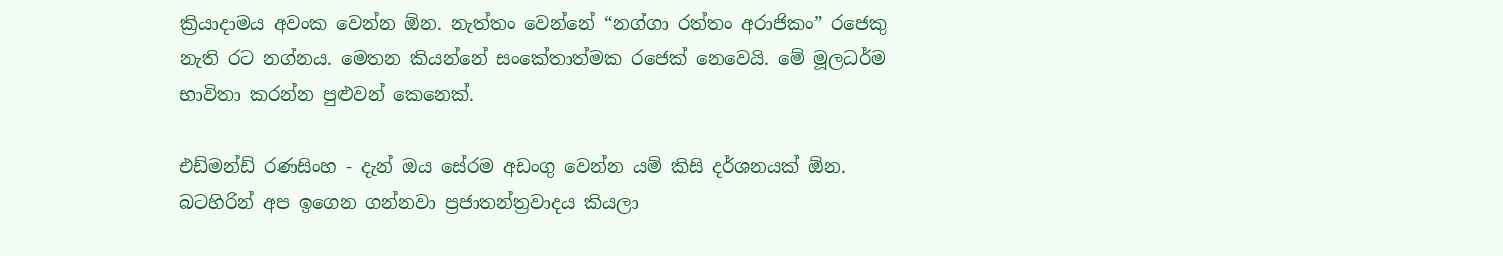ක්‍රියාදාමය අවංක වෙන්න ඕන. නැත්තං වෙන්නේ “නග්ගා රත්තං අරාජිකං” රජෙකු නැති රට නග්නය. මෙතන කියන්නේ සංකේතාත්මක රජෙක් නෙවෙයි. මේ මූලධර්ම භාවිතා කරන්න පුළුවන් කෙනෙක්.

එඩ්මන්ඩ් රණසිංහ - දැන් ඔය සේරම අඩංගු‍ වෙන්න යම් කිසි දර්ශනයක් ඕන. බටහිරින් අප ඉගෙන ගන්නවා ප්‍රජාතන්ත්‍රවාදය කියලා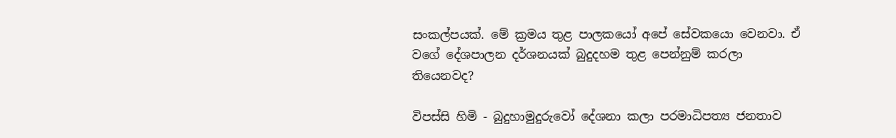සංකල්පයක්. මේ ක්‍රමය තුළ පාලකයෝ අපේ සේවකයො වෙනවා. ඒ වගේ දේශපාලන දර්ශනයක් බුදුදහම තුළ පෙන්නුම් කරලා තියෙනවද?

විපස්සි හිමි - බුදුහාමුදුරුවෝ දේශනා කලා පරමාධිපත්‍ය ජනතාව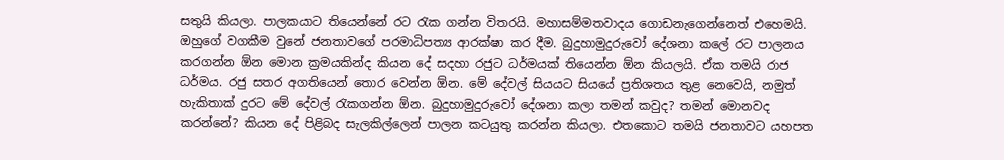සතුයි කියලා. පාලකයාට තියෙන්නේ රට රැක ගන්න විතරයි. මහාසම්මතවාදය ගොඩනැගෙන්නෙත් එහෙමයි. ඔහුගේ වගකීම වුනේ ජනතාවගේ පරමාධිපත්‍ය ආරක්ෂා කර දීම. බුදුහාමුදුරුවෝ දේශනා කලේ රට පාලනය කරගන්න ඕන මොන ක්‍රමයකින්ද කියන දේ සදහා රජුට ධර්මයක් තියෙන්න ඕන කියලයි. ඒක තමයි රාජ ධර්මය. රජු සතර අගතියෙන් තොර වෙන්න ඕන. මේ දේවල් සියයට සියයේ ප්‍රතිශතය තුළ නෙවෙයි, නමුත් හැකිතාක් දුරට මේ දේවල් රැකගන්න ඕන. බුදුහාමුදුරුවෝ දේශනා කලා තමන් කවුද? තමන් මොනවද කරන්නේ? කියන දේ පිළිබද සැලකිල්ලෙන් පාලන කටයුතු කරන්න කියලා. එතකොට තමයි ජනතාවට යහපත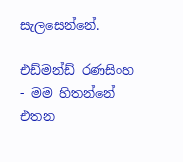සැලසෙන්නේ.

එඩ්මන්ඩ් රණසිංහ - මම හිතන්නේ එතන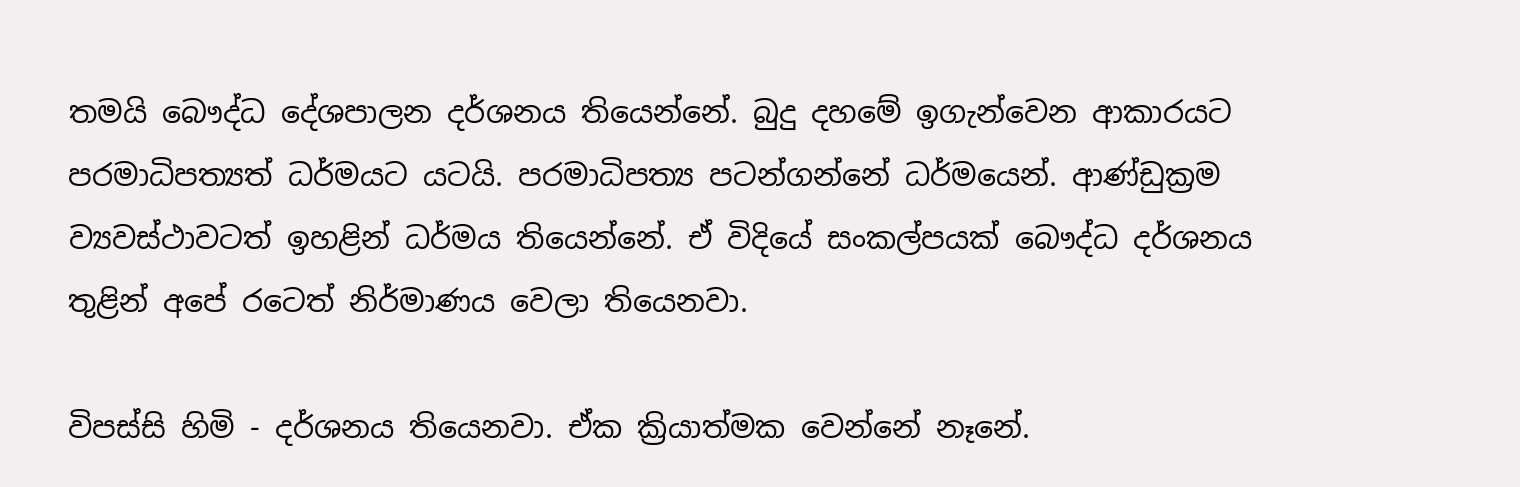තමයි බෞද්ධ දේශපාලන දර්ශනය තියෙන්නේ. බුදු දහමේ ඉගැන්වෙන ආකාරයට පරමාධිපත්‍යත් ධර්මයට යටයි. පරමාධිපත්‍ය පටන්ගන්නේ ධර්මයෙන්. ආණ්ඩුක්‍රම ව්‍යවස්ථාවටත් ඉහළින් ධර්මය තියෙන්නේ. ඒ විදියේ සංකල්පයක් බෞද්ධ දර්ශනය තුළින් අපේ රටෙත් නිර්මාණය වෙලා තියෙනවා.

විපස්සි හිමි - දර්ශනය තියෙනවා. ඒක ක්‍රියාත්මක වෙන්නේ නෑනේ.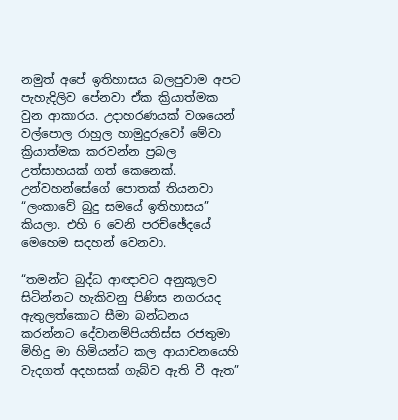නමුත් අපේ ඉතිහාසය බලපුවාම අපට පැහැදිලිව පේනවා ඒක ක්‍රියාත්මක වුන ආකාරය. උදාහරණයක් වශයෙන් වල්පොල රාහුල හාමුදුරුවෝ මේවා ක්‍රියාත්මක කරවන්න ප්‍රබල උත්සාහයක් ගත් කෙනෙක්. උන්වහන්සේගේ පොතක් තියනවා “ලංකාවේ බුදු සමයේ ඉතිහාසය” කියලා. එහි 6 වෙනි පරච්ඡේදයේ මෙහෙම සදහන් වෙනවා.

“තමන්ට බුද්ධ ආඥාවට අනුකූලව සිටින්නට හැකිවනු පිණිස නගරයද ඇතුලත්කොට සීමා බන්ධනය කරන්නට දේවානම්පියතිස්ස රජතුමා මිහිදු මා හිමියන්ට කල ආයාචනයෙහි වැදගත් අදහසක් ගැබ්ව ඇති වී ඇත”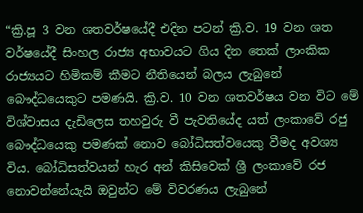“ක්‍රි.පූ 3 වන ශතවර්ෂයේදී එදින පටන් ක්‍රි.ව. 19 වන ශත වර්ෂයේදී සිංහල රාජ්‍ය අභාවයට ගිය දින තෙක් ලාංකික රාජ්‍යයට හිමිකම් කීමට නීතියෙන් බලය ලැබුනේ බෞද්ධයෙකුට පමණයි. ක්‍රි.ව. 10 වන ශතවර්ෂය වන විට මේ විශ්වාසය දැඩිලෙස තහවුරු වී පැවතියේද යත් ලංකාවේ රජු බෞද්ධයෙකු පමණක් නොව බෝධිසත්වයෙකු වීමද අවශ්‍ය විය. බෝධිසත්වයන් හැර අන් කිසිවෙක් ශ්‍රී ලංකාවේ රජ නොවන්නේයැයි ඔවුන්ට මේ විවරණය ලැබුනේ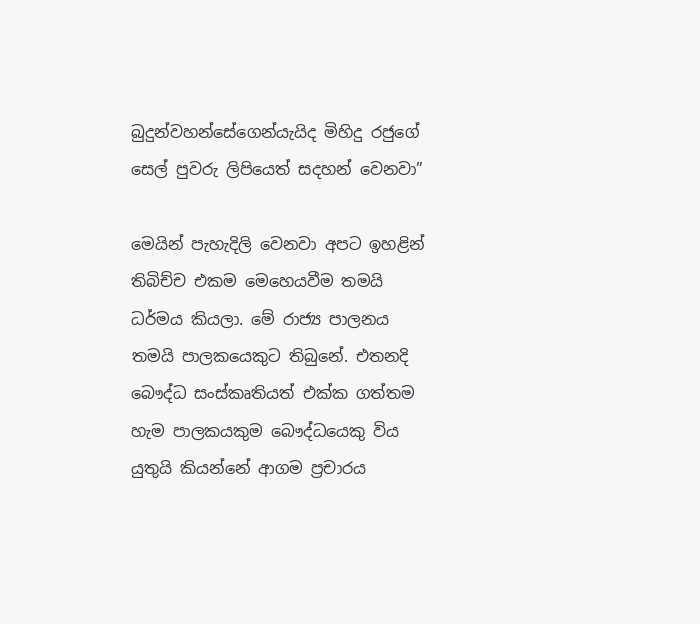බුදුන්වහන්සේගෙන්යැයිද මිහිදු රජුගේ සෙල් පුවරු ලිපියෙත් සදහන් වෙනවා”

මෙයින් පැහැදිලි වෙනවා අපට ඉහළින් තිබිච්ච එකම මෙහෙයවීම තමයි ධර්මය කියලා. මේ රාජ්‍ය පාලනය තමයි පාලකයෙකුට තිබුනේ. එතනදි බෞද්ධ සංස්කෘතියත් එක්ක ගත්තම හැම පාලකයකුම බෞද්ධයෙකු විය යුතුයි කියන්නේ ආගම ප්‍රචාරය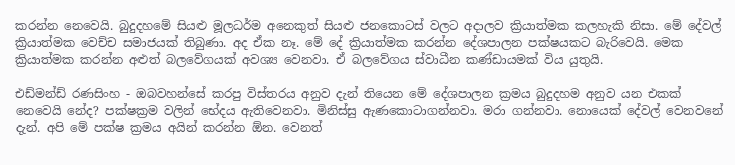කරන්න නෙවෙයි. බුදුදහමේ සියළු මූලධර්ම අනෙකුත් සියළු ජනකොටස් වලට අදාලව ක්‍රියාත්මක කලහැකි නිසා. මේ දේවල් ක්‍රියාත්මක වෙච්ච සමාජයක් තිබුණා. අද ඒක නෑ. මේ දේ ක්‍රියාත්මක කරන්න දේශපාලන පක්ෂයකට බැරිවෙයි. මෙක ක්‍රියාත්මක කරන්න අළුත් බලවේගයක් අවශ්‍ය වෙනවා. ඒ බලවේගය ස්වාධීන කණ්ඩායමක් විය යුතුයි.

එඩ්මන්ඩ් රණසිංහ - ඔබවහන්සේ කරපු විස්තරය අනුව දැන් තියෙන මේ දේශපාලන ක්‍රමය බුදුදහම අනුව යන එකක් නෙවෙයි නේද? පක්ෂක්‍රම වලින් භේදය ඇතිවෙනවා. මිනිස්සු ඇණකොටාගන්නවා. මරා ගන්නවා. නොයෙක් දේවල් වෙනවනේ දැන්. අපි මේ පක්ෂ ක්‍රමය අයින් කරන්න ඕන. වෙනත්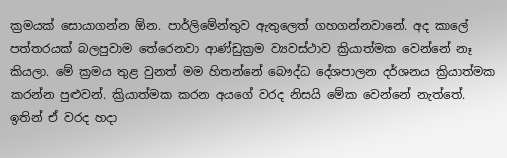ක්‍රමයක් සොයාගන්න ඕන. පාර්ලිමේන්තුව ඇතුලෙත් ගහගන්නවානේ. අද කාලේ පත්තරයක් බලපුවාම තේරෙනවා ආණ්ඩුක්‍රම ව්‍යවස්ථාව ක්‍රියාත්මක වෙන්නේ නෑ කියලා. මේ ක්‍රමය තුළ වුනත් මම හිතන්නේ බෞද්ධ දේශපාලන දර්ශනය ක්‍රියාත්මක කරන්න පුළුවන්. ක්‍රියාත්මක කරන අයගේ වරද නිසයි මේක වෙන්නේ නැත්තේ. ඉතින් ඒ වරද හදා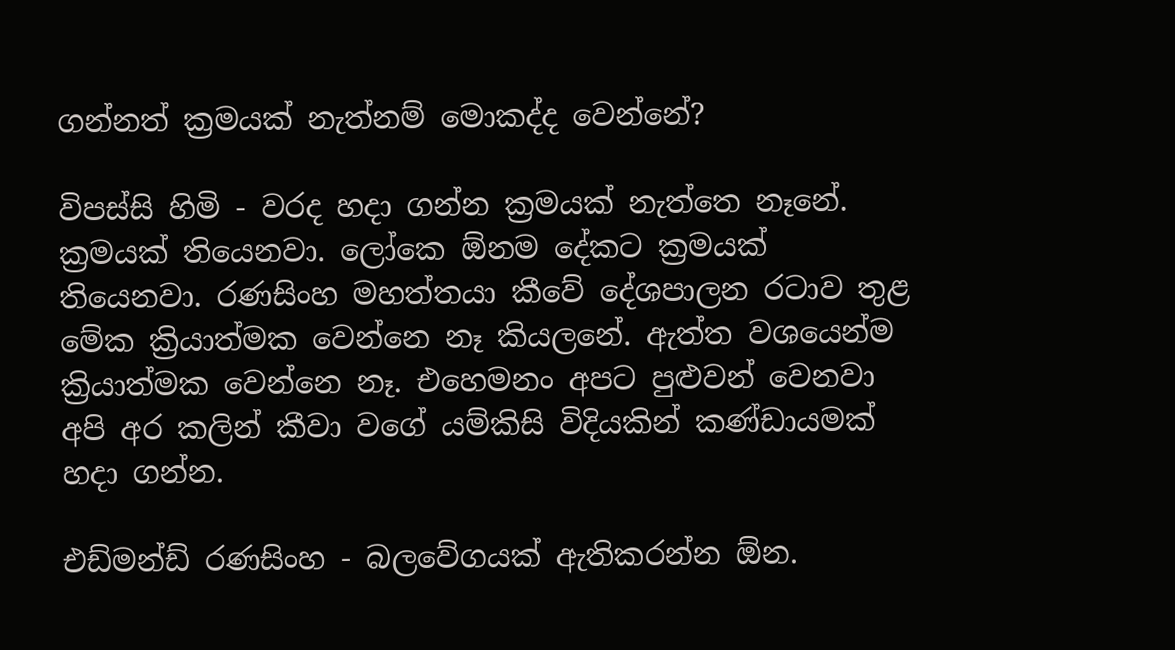ගන්නත් ක්‍රමයක් නැත්නම් මොකද්ද වෙන්නේ?

විපස්සි හිමි - වරද හදා ගන්න ක්‍රමයක් නැත්තෙ නෑනේ. ක්‍රමයක් තියෙනවා. ලෝකෙ ඕනම දේකට ක්‍රමයක් තියෙනවා. රණසිංහ මහත්තයා කීවේ දේශපාලන රටාව තුළ මේක ක්‍රියාත්මක වෙන්නෙ නෑ කියලනේ. ඇත්ත වශයෙන්ම ක්‍රියාත්මක වෙන්නෙ නෑ. එහෙමනං අපට පුළුවන් වෙනවා අපි අර කලින් කීවා වගේ යම්කිසි විදියකින් කණ්ඩායමක් හදා ගන්න.

එඩ්මන්ඩ් රණසිංහ - බලවේගයක් ඇතිකරන්න ඕන.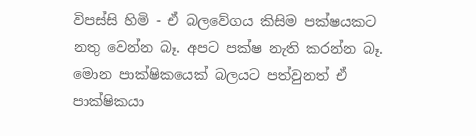විපස්සි හිමි - ඒ බලවේගය කිසිම පක්ෂයකට නතු වෙන්න බෑ. අපට පක්ෂ නැති කරන්න බෑ. මොන පාක්ෂිකයෙක් බලයට පත්වුනත් ඒ පාක්ෂිකයා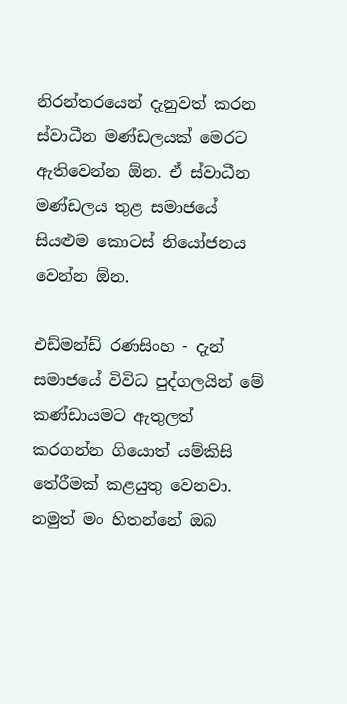නිරන්තරයෙන් දැනුවත් කරන ස්වාධීන මණ්ඩලයක් මෙරට ඇතිවෙන්න ඕන. ඒ ස්වාධීන මණ්ඩලය තුළ සමාජයේ සියළුම කොටස් නියෝජනය වෙන්න ඕන.

එඩ්මන්ඩ් රණසිංහ - දැන් සමාජයේ විවිධ පුද්ගලයින් මේ කණ්ඩායමට ඇතුලත් කරගන්න ගියොත් යම්කිසි තේරීමක් කළයුතු වෙනවා. නමුත් මං හිතන්නේ ඔබ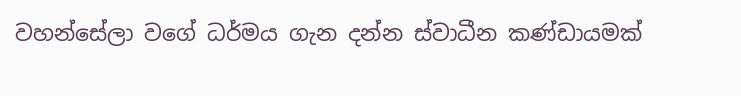වහන්සේලා වගේ ධර්මය ගැන දන්න ස්වාධීන කණ්ඩායමක්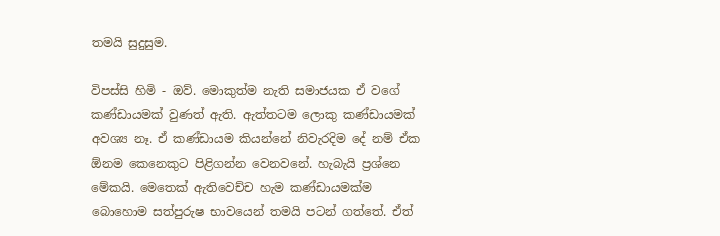තමයි සුදුසුම.

විපස්සි හිමි - ඔව්. මොකුත්ම නැති සමාජයක ඒ වගේ කණ්ඩායමක් වුණත් ඇති. ඇත්තටම ලොකු කණ්ඩායමක් අවශ්‍ය නෑ. ඒ කණ්ඩායම කියන්නේ නිවැරදිම දේ නම් ඒක ඕනම කෙනෙකුට පිළිගන්න වෙනවනේ. හැබැයි ප්‍රශ්නෙ මේකයි. මෙතෙක් ඇතිවෙච්ච හැම කණ්ඩායමක්ම බොහොම සත්පුරුෂ භාවයෙන් තමයි පටන් ගත්තේ. ඒත්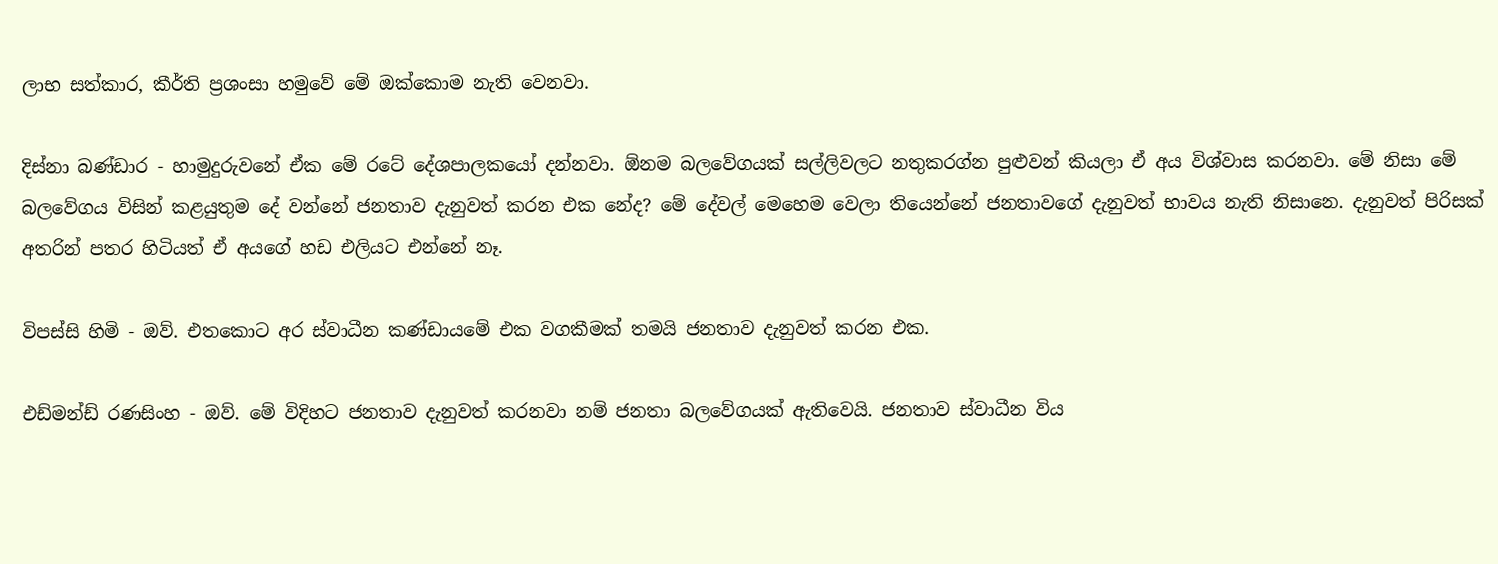ලාභ සත්කාර, කීර්ති ප්‍රශංසා හමුවේ මේ ඔක්කොම නැති වෙනවා.

දිස්නා බණ්ඩාර - හාමුදුරුවනේ ඒක මේ රටේ දේශපාලකයෝ දන්නවා. ඕනම බලවේගයක් සල්ලිවලට නතුකරග්න පුළුවන් කියලා ඒ අය විශ්වාස කරනවා. මේ නිසා මේ බලවේගය විසින් කළයුතුම දේ වන්නේ ජනතාව දැනුවත් කරන එක නේද? මේ දේවල් මෙහෙම වෙලා තියෙන්නේ ජනතාවගේ දැනුවත් භාවය නැති නිසානෙ. දැනුවත් පිරිසක් අතරින් පතර හිටියත් ඒ අයගේ හඩ එලියට එන්නේ නෑ.

විපස්සි හිමි - ඔව්. එතකොට අර ස්වාධීන කණ්ඩායමේ එක වගකීමක් තමයි ජනතාව දැනුවත් කරන එක.

එඩ්මන්ඩ් රණසිංහ - ඔව්. මේ විදිහට ජනතාව දැනුවත් කරනවා නම් ජනතා බලවේගයක් ඇතිවෙයි. ජනතාව ස්වාධීන විය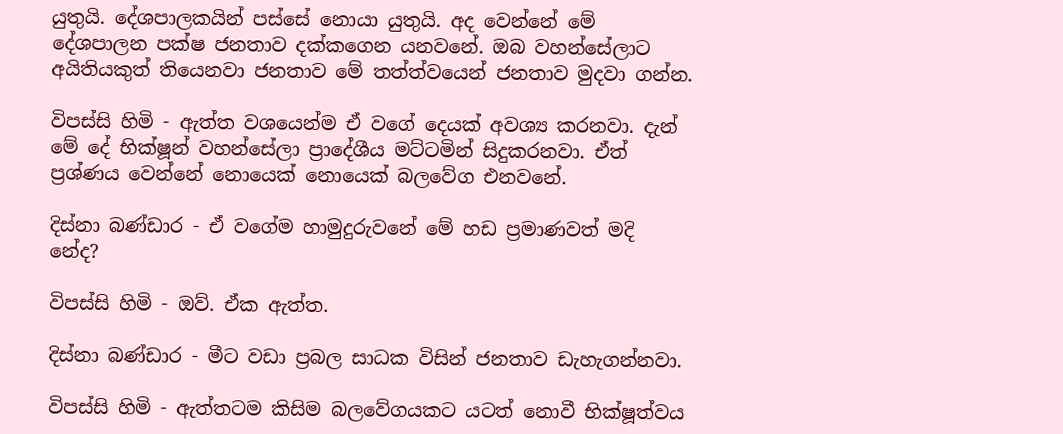යුතුයි. දේශපාලකයින් පස්සේ නොයා යුතුයි. අද වෙන්නේ මේ දේශපාලන පක්ෂ ජනතාව දක්කගෙන යනවනේ. ඔබ වහන්සේලාට අයිතියකුත් තියෙනවා ජනතාව මේ තත්ත්වයෙන් ජනතාව මුදවා ගන්න.

විපස්සි හිමි - ඇත්ත වශයෙන්ම ඒ වගේ දෙයක් අවශ්‍ය කරනවා. දැන් මේ දේ භික්ෂූන් වහන්සේලා ප්‍රාදේශීය මට්ටමින් සිදුකරනවා. ඒත් ප්‍රශ්ණය වෙන්නේ නොයෙක් නොයෙක් බලවේග එනවනේ.

දිස්නා බණ්ඩාර - ඒ වගේම හාමුදුරුවනේ මේ හඩ ප්‍රමාණවත් මදි නේද?

විපස්සි හිමි - ඔව්. ඒක ඇත්ත.

දිස්නා බණ්ඩාර - මීට වඩා ප්‍රබල සාධක විසින් ජනතාව ඩැහැගන්නවා.

විපස්සි හිමි - ඇත්තටම කිසිම බලවේගයකට යටත් නොවී භික්ෂූත්වය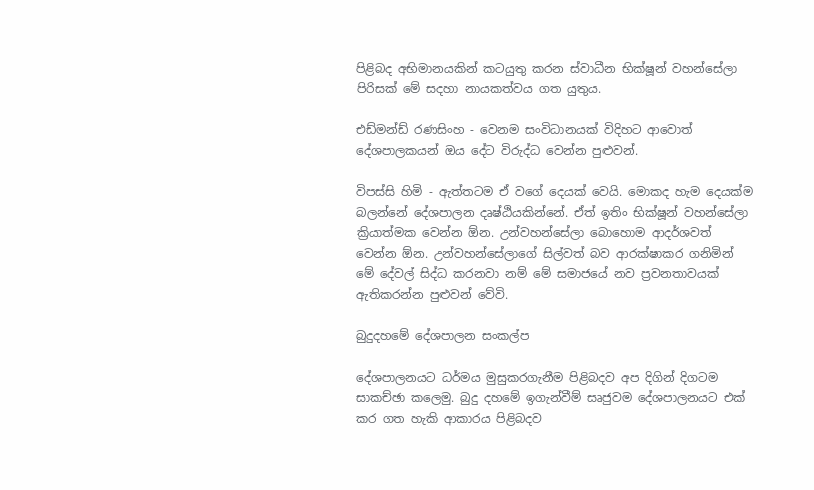පිළිබද අභිමානයකින් කටයුතු කරන ස්වාධීන භික්ෂූන් වහන්සේලා පිරිසක් මේ සදහා නායකත්වය ගත යුතුය.

එඩ්මන්ඩ් රණසිංහ - වෙනම සංවිධානයක් විදිහට ආවොත් දේශපාලකයන් ඔය දේට විරුද්ධ වෙන්න පුළුවන්.

විපස්සි හිමි - ඇත්තටම ඒ වගේ දෙයක් වෙයි. මොකද හැම දෙයක්ම බලන්නේ දේශපාලන දෘෂ්ඨියකින්නේ. ඒත් ඉතිං භික්ෂූන් වහන්සේලා ක්‍රියාත්මක වෙන්න ඕන. උන්වහන්සේලා බොහොම ආදර්ශවත් වෙන්න ඕන. උන්වහන්සේලාගේ සිල්වත් බව ආරක්ෂාකර ගනිමින් මේ දේවල් සිද්ධ කරනවා නම් මේ සමාජයේ නව ප්‍රවනතාවයක් ඇතිකරන්න පුළුවන් වේවි.

බුදුදහමේ දේශපාලන සංකල්ප

දේශපාලනයට ධර්මය මුසුකරගැනීම පිළිබදව අප දිගින් දිගටම සාකච්ඡා කලෙමු. බුදු දහමේ ඉගැන්වීම් සෘජුවම දේශපාලනයට එක් කර ගත හැකි ආකාරය පිළිබදව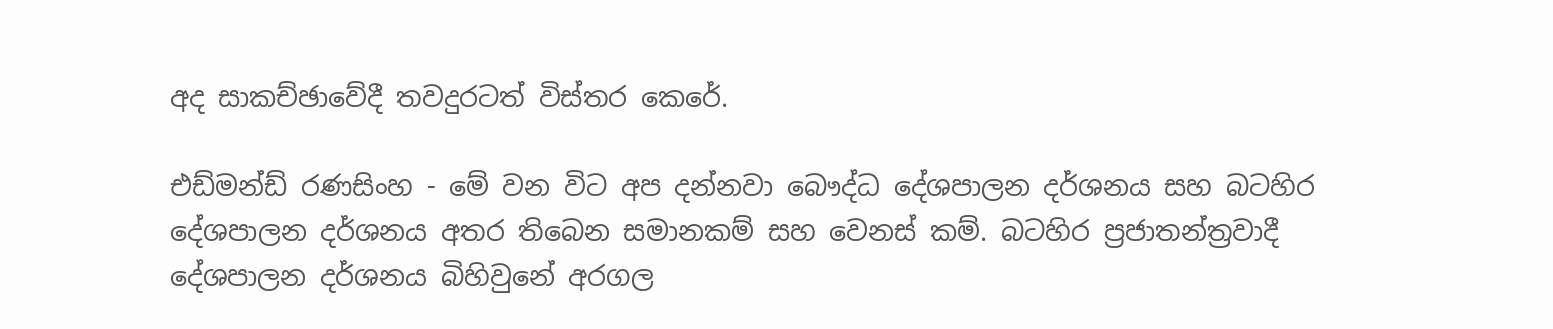අද සාකච්ඡාවේදී තවදුරටත් විස්තර කෙරේ.

එඩ්මන්ඩ් රණසිංහ - මේ වන විට අප දන්නවා බෞද්ධ දේශපාලන දර්ශනය සහ බටහිර දේශපාලන දර්ශනය අතර තිබෙන සමානකම් සහ වෙනස් කම්. බටහිර ප්‍රජාතන්ත්‍රවාදී දේශපාලන දර්ශනය බිහිවුනේ අරගල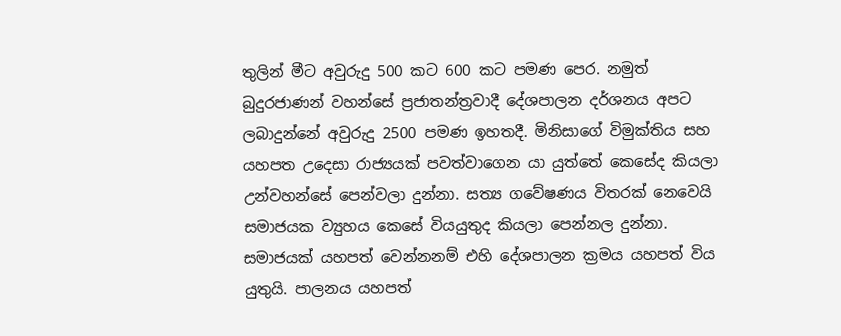තුලින් මීට අවුරුදු 500 කට 600 කට පමණ පෙර. නමුත් බුදුරජාණන් වහන්සේ ප්‍රජාතන්ත්‍රවාදී දේශපාලන දර්ශනය අපට ලබාදුන්නේ අවුරුදු 2500 පමණ ඉහතදී. මිනිසාගේ විමුක්තිය සහ යහපත උදෙසා රාජ්‍යයක් පවත්වාගෙන යා යුත්තේ කෙසේද කියලා උන්වහන්සේ පෙන්වලා දුන්නා. සත්‍ය ගවේෂණය විතරක් නෙවෙයි සමාජයක ව්‍යුහය කෙසේ වියයුතුද කියලා පෙන්නල දුන්නා. සමාජයක් යහපත් වෙන්නනම් ‍එහි දේශපාලන ක්‍රමය යහපත් විය යුතුයි. පාලනය යහපත්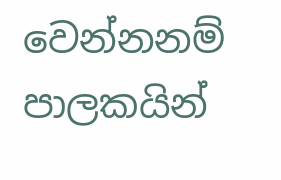වෙන්නනම් පාලකයින්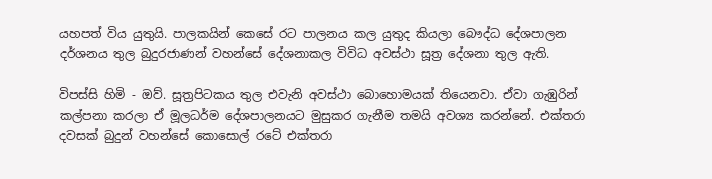යහපත් විය යුතුයි. පාලකයින් කෙසේ රට පාලනය කල යුතුද කියලා බෞද්ධ දේශපාලන දර්ශනය තුල බුදුරජාණන් වහන්සේ දේශනාකල විවිධ අවස්ථා සූත්‍ර දේශනා තුල ඇති.

විපස්සි හිමි - ඔව්. සූත්‍රපිටකය තුල එවැනි අවස්ථා බොහොමයක් තියෙනවා. ඒවා ගැඹුරින් කල්පනා කරලා ඒ මූලධර්ම දේශපාලනයට මුසුකර ගැනීම තමයි අවශ්‍ය කරන්නේ. එක්තරා දවසක් බුදුන් වහන්සේ කොසොල් රටේ එක්තරා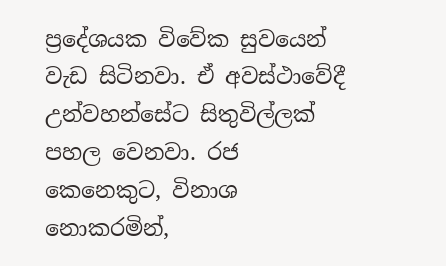ප්‍රදේශයක විවේක සුවයෙන් වැඩ සිටිනවා. ඒ අවස්ථාවේදී උන්වහන්සේට සිතුවිල්ලක් පහල වෙනවා. රජ කෙනෙකුට, විනාශ නොකරමින්,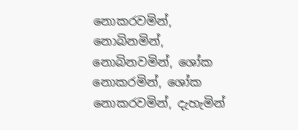නොකරවමින්, නොබිනමින්, නොබිනවමින්, ශෝක නොකරමින්, ශෝක නොකරවමින්, දැහැමින්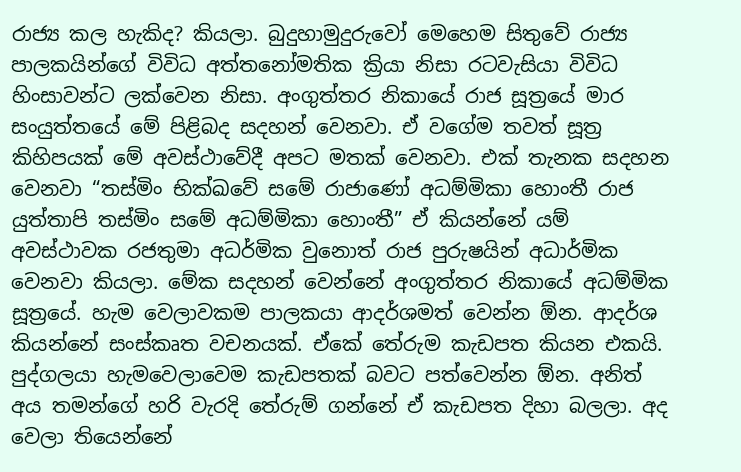රාජ්‍ය කල හැකිද? කියලා. බුදුහාමුදුරුවෝ මෙහෙම සිතුවේ රාජ්‍ය පාලකයින්ගේ විවිධ අත්තනෝමතික ක්‍රියා නිසා රටවැසියා විවිධ හිංසාවන්ට ලක්වෙන නිසා. අංගුත්තර නිකායේ රාජ සූත්‍රයේ මාර සංයුත්තයේ මේ පිළිබද සදහන් වෙනවා. ඒ වගේම තවත් සූත්‍ර කිහිපයක් මේ අවස්ථාවේදී අපට මතක් වෙනවා. එක් තැනක සදහන වෙනවා “තස්මිං භික්ඛවේ සමේ රාජාණෝ අධම්මිකා හොංතී රාජ යුත්තාපි තස්මිං සමේ අධම්මිකා හොංතී” ඒ කියන්නේ යම් අවස්ථාවක රජතුමා අධර්මික වුනොත් රාජ පුරුෂයින් අධාර්මික වෙනවා කියලා. මේක සදහන් වෙන්නේ අංගුත්තර නිකායේ අධම්මික සූත්‍රයේ. හැම වෙලාවකම පාලකයා ආදර්ශමත් වෙන්න ඕන. ආදර්ශ කියන්නේ සංස්කෘත වචනයක්. ඒකේ තේරුම කැඩපත කියන එකයි. පුද්ගලයා හැමවෙලාවෙම කැඩපතක් බවට පත්වෙන්න ඕන. අනිත් අය තමන්ගේ හරි වැරදි තේරුම් ගන්නේ ඒ කැඩපත දිහා බලලා. අද වෙලා තියෙන්නේ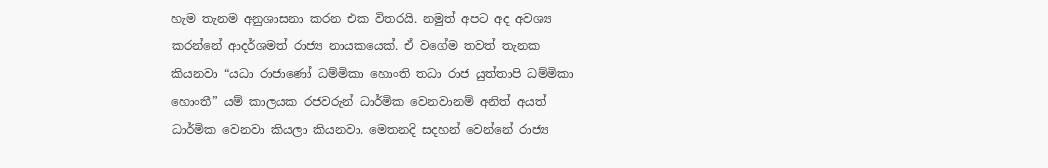හැම තැනම අනුශාසනා කරන එක විතරයි. නමුත් අපට අද අවශ්‍ය කරන්නේ ආදර්ශමත් රාජ්‍ය නායකයෙක්. ඒ වගේම තවත් තැනක කියනවා “යධා රාජාණෝ ධම්මිකා හොංති තධා රාජ යුත්තාපි ධම්මිකා හොංතී” යම් කාලයක රජවරුන් ධාර්මික වෙනවානම් අනිත් අයත් ධාර්මික වෙනවා කියලා කියනවා. මෙතනදි සදහන් වෙන්නේ රාජ්‍ය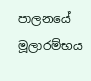පාලනයේ මූලාරම්භය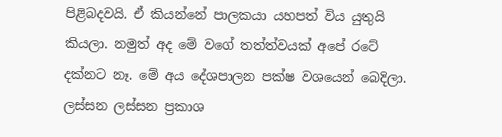පිළිබදවයි. ඒ කියන්නේ පාලකයා යහපත් විය යුතුයි කියලා. නමුත් අද මේ වගේ තත්ත්වයක් අපේ රටේ දක්නට නෑ. මේ අය දේශපාලන පක්ෂ වශයෙන් බෙදිලා. ලස්සන ලස්සන ප්‍රකාශ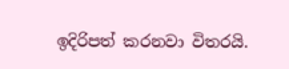ඉදිරිපත් කරනවා විතරයි.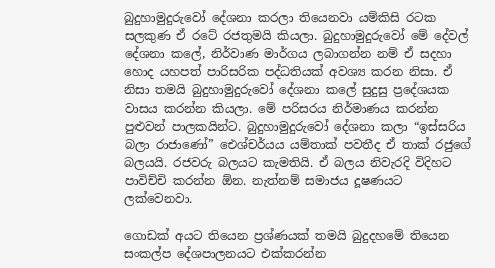බුදුහාමුදුරුවෝ දේශනා කරලා තියෙනවා යම්කිසි රටක සලකුණ ඒ රටේ රජතුමයි කියලා. බුදුහාමුදුරුවෝ මේ දේවල් දේශනා කලේ, නිර්වාණ මාර්ගය ලබාගන්න නම් ඒ සදහා හොද යහපත් පාරිසරික පද්ධතියක් අවශ්‍ය කරන නිසා. ඒ නිසා තමයි බුදුහාමුදුරුවෝ දේශනා කලේ සුදුසු ප්‍රදේශයක වාසය කරන්න කියලා. මේ පරිසරය නිර්මාණය කරන්න පුළුවන් පාලකයින්ට. බුදුහාමුදුරුවෝ දේශනා කලා “ඉස්සරිය බලා රාජාණෝ” ඓශ්චර්යය යම්තාක් පවතීද ඒ තාක් රජුගේ බලයයි. රජවරු බලයට කැමතියි. ඒ බලය නිවැරදි විදිහට පාවිච්චි කරන්න ඕන. නැත්නම් සමාජය දූෂණයට ලක්වෙනවා.

ගොඩක් අයට තියෙන ප්‍රශ්ණයක් තමයි බුදුදහමේ තියෙන සංකල්ප දේශපාලනයට එක්කරන්න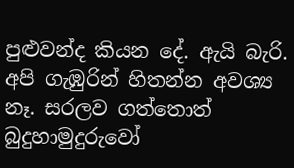පුළුවන්ද කියන දේ. ඇයි බැරි. අපි ගැඹුරින් හිතන්න අවශ්‍ය නෑ. සරලව ගත්තොත් බුදුහාමුදුරුවෝ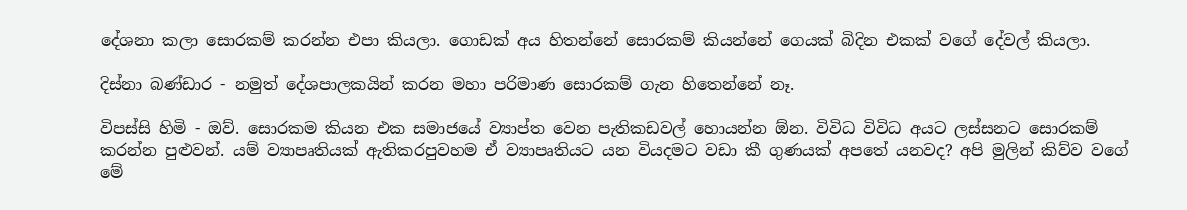දේශනා කලා සොරකම් කරන්න එපා කියලා. ගොඩක් අය හිතන්නේ ‍සොරකම් කියන්නේ ගෙයක් බිදින එකක් වගේ දේවල් කියලා.

දිස්නා බණ්ඩාර - නමුත් දේශපාලකයින් කරන මහා පරිමාණ සොරකම් ගැන හිතෙන්නේ නෑ.

විපස්සි හිමි - ඔව්. සොරකම කියන එක සමාජයේ ව්‍යාප්ත වෙන පැතිකඩවල් හොයන්න ඕන. විවිධ විවිධ අයට ලස්සනට සොරකම් කරන්න පුළුවන්. යම් ව්‍යාපෘතියක් ඇතිකරපුවහම ඒ ව්‍යාපෘතියට යන වියදමට වඩා කී ගුණයක් අපතේ යනවද? අපි මුලින් කිව්ව වගේ මේ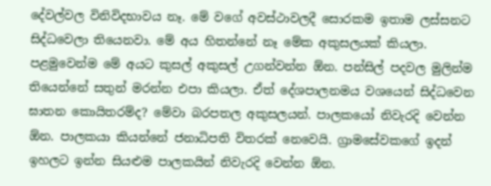දේවල්වල විනිවිදභාවය නෑ. මේ වගේ අවස්ථාවලදී සොරකම ඉතාම ලස්සනට සිද්ධ‍වෙලා තියෙනවා. මේ අය හිතන්නේ නෑ මේක අකුසලයක් කියලා. පළමුවෙන්ම මේ අයට කුසල් අකුසල් උගන්වන්න ඕන. පන්සිල් පදවල මුලින්ම තියෙන්නේ සතුන් මරන්න එපා කියලා. ඒත් දේශපාලනමය වශයෙන් සිද්ධවෙන ඝාතන කොයිතරම්ද? මේවා බරපතල අකුසලයන්. පාලකයෝ නිවැරදි වෙන්න ඕන. පාලකයා කියන්නේ ජනාධිපති විතරක් නෙවෙයි. ග්‍රාමසේවකගේ ඉදන් ඉහලට ඉන්න සියළුම පාලකයින් නිවැරදි වෙන්න ඕන.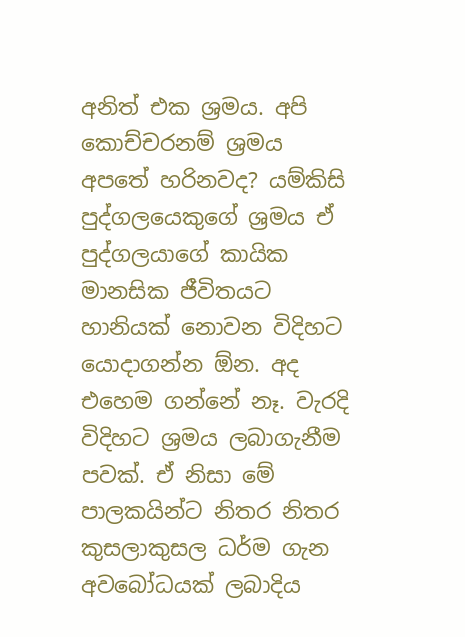අනිත් එක ශ්‍රමය. අපි කොච්චරනම් ශ්‍රමය අපතේ හරිනවද? යම්කිසි පුද්ගලයෙකුගේ ශ්‍රමය ඒ පුද්ගලයාගේ කායික මානසික ජීවිතයට හානියක් නොවන විදිහට යොදාගන්න ඕන. අද එහෙම ගන්නේ නෑ. වැරදි විදිහට ශ්‍රමය ලබාගැනීම පවක්. ඒ නිසා මේ පාලකයින්ට නිතර නිතර කුසලාකුසල ධර්ම ගැන අවබෝධයක් ලබාදිය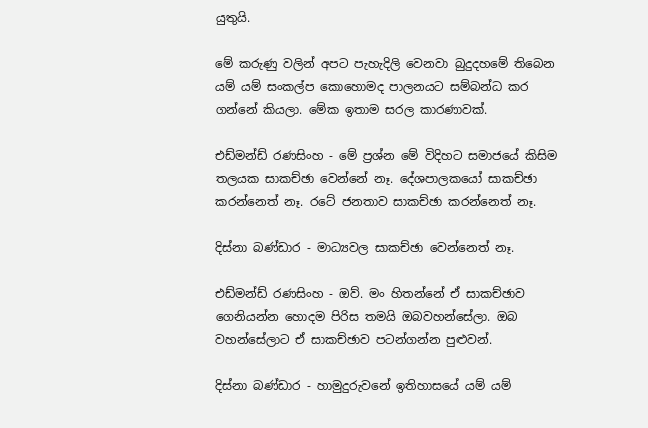යුතුයි.

මේ කරුණු වලින් අපට පැහැදිලි වෙනවා බුදුදහමේ තිබෙන යම් යම් සංකල්ප කොහොමද පාලනයට සම්බන්ධ කර ගන්නේ කියලා. මේක ඉතාම සරල කාරණාවක්.

එඩ්මන්ඩ් රණසිංහ - මේ ප්‍රශ්න මේ විදිහට සමාජයේ කිසිම තලයක සාකච්ඡා වෙන්නේ නෑ. දේශපාලකයෝ සාකච්ඡා කරන්නෙත් නෑ. රටේ ජනතාව සාකච්ඡා කරන්නෙත් නෑ.

දිස්නා බණ්ඩාර - මාධ්‍යවල සාකච්ඡා වෙන්නෙත් නෑ.

එඩ්මන්ඩ් රණසිංහ - ඔව්. මං හිතන්නේ ඒ සාකච්ඡාව ගෙනියන්න හොදම පිරිස තමයි ඔබවහන්සේලා. ඔබ වහන්සේලාට ඒ සාකච්ඡාව පටන්ගන්න පුළුවන්.

දිස්නා බණ්ඩාර - හාමුදුරුවනේ ඉතිහාසයේ යම් යම්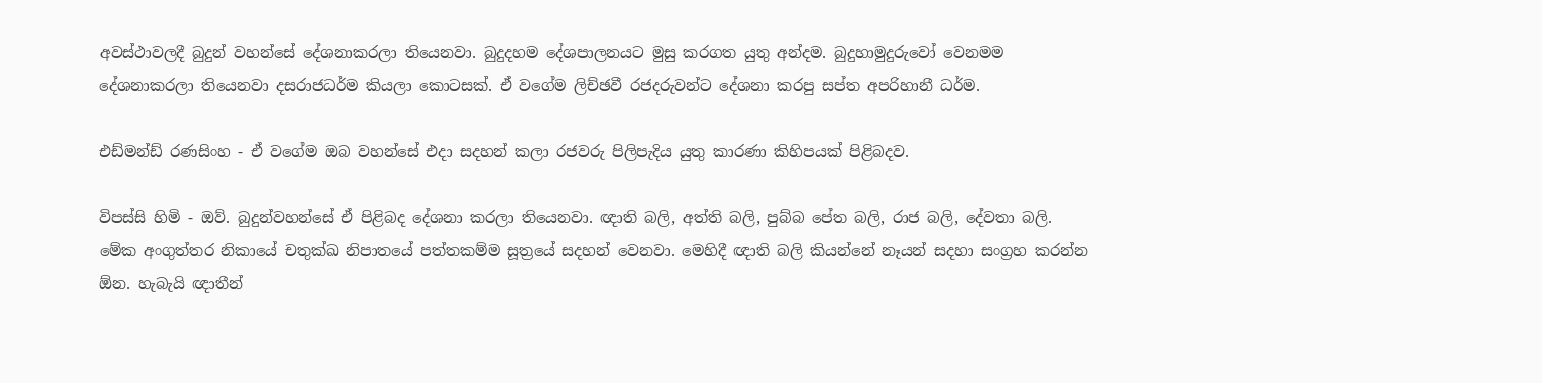අවස්ථාවලදී බුදුන් වහන්සේ දේශනාකරලා තියෙනවා. බුදුදහම දේශපාලනයට මුසු කරගත යුතු අන්දම. බුදුහාමුදුරුවෝ වෙනමම දේශනාකරලා තියෙනවා දසරාජධර්ම කියලා කොටසක්. ඒ වගේම ලිච්ඡවී රජදරුවන්ට දේශනා කරපු සප්ත අපරිහානී ධර්ම.

එඩ්මන්ඩ් රණසිංහ - ඒ වගේම ඔබ වහන්සේ එදා සදහන් කලා රජවරු පිලිපැදිය යුතු කාරණා කිහිපයක් පිළිබදව.

විපස්සි හිමි - ඔව්. බුදුන්වහන්සේ ඒ පිළිබද දේශනා කරලා තියෙනවා. ඥාති බලි, අත්ති බලි, පුබ්බ පේත බලි, රාජ බලි, දේවතා බලි. මේක අංගුත්තර නිකායේ චතුක්ඛ නිපාතයේ පත්තකම්ම සූත්‍රයේ සදහන් වෙනවා. මෙහිදී ඥාති බලි කියන්නේ නෑයන් සදහා සංග්‍රහ කරන්න ඕන. හැබැයි ඥාතීන්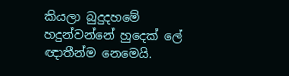කියලා බුදුදහමේ හදුන්වන්නේ හුදෙක් ලේ ඥාතීන්ම නෙමෙයි.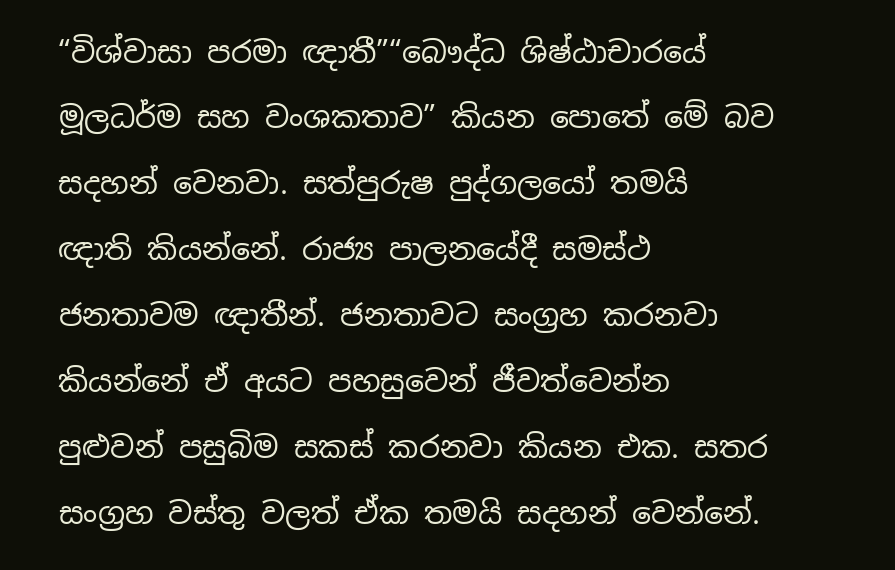“විශ්වාසා පරමා ඥාතී”“බෞද්ධ ශිෂ්ඨාචාරයේ මූලධර්ම සහ වංශකතාව” කියන පොතේ මේ බව සදහන් වෙනවා. සත්පුරුෂ පුද්ගලයෝ තමයි ඥාති කියන්නේ. රාජ්‍ය පාලනයේදී සමස්ථ ජනතාවම ඥාතීන්. ජනතාවට සංග්‍රහ කරනවා කියන්නේ ඒ අයට පහසුවෙන් ජීවත්වෙන්න පුළුවන් පසුබිම සකස් කරනවා කියන එක. සතර සංග්‍රහ වස්තු වලත් ඒක තමයි සදහන් වෙන්නේ.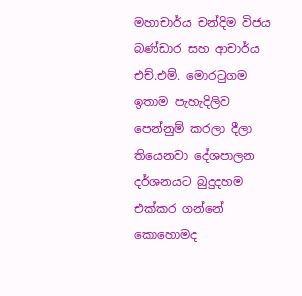මහාචාර්ය චන්දිම විජය බණ්ඩාර සහ ආචාර්ය එච්.එම්. මොරටුගම ඉතාම පැහැදිලිව පෙන්නුම් කරලා දීලා තියෙනවා දේශපාලන දර්ශනයට බුදුදහම එක්කර ගන්නේ කොහොමද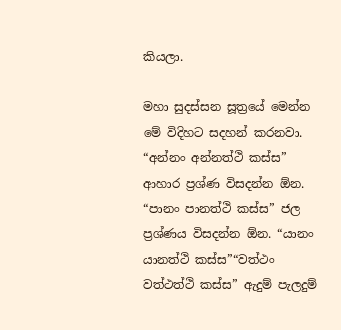කියලා.

මහා සුදස්සන සූත්‍රයේ මෙන්න මේ විදිහට සදහන් කරනවා. “අන්නං අන්නත්ථි කස්ස” ආහාර ප්‍රශ්ණ විසදන්න ඕන. “පානං පානත්ථි කස්ස” ජල ප්‍රශ්ණය විසදන්න ඕන. “යානං යානත්ථි කස්ස”“වත්ථං වත්ථත්ථි කස්ස” ඇදුම් පැලදුම්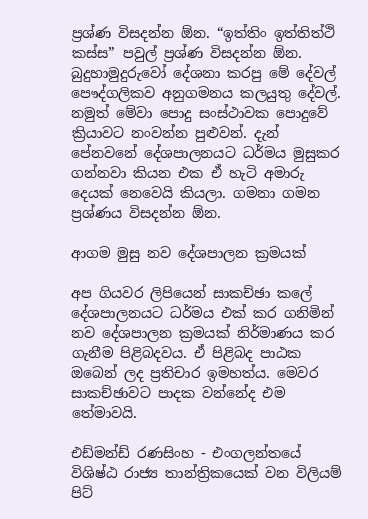ප්‍රශ්ණ විසදන්න ඕන. “ඉත්තිං ඉත්තිත්ථි කස්ස” පවුල් ප්‍රශ්ණ විසදන්න ඕන. බුදුහාමුදුරුවෝ දේශනා කරපු මේ දේවල් පෞද්ගලිකව අනුගමනය කලයුතු දේවල්. නමුත් මේවා පොදු සංස්ථාවක පොදුවේ ක්‍රියාවට නංවන්න පුළුවන්. දැන් පේනවනේ දේශපාලනයට ධර්මය මුසුකර ගන්නවා කියන එක ඒ හැටි අමාරු දෙයක් නෙවෙයි කියලා. ගමනා ගමන ප්‍රශ්ණය විසදන්න ඕන.

ආගම මුසු නව දේශපාලන ක්‍රමයක්

අප ගියවර ලිපියෙන් සාකච්ඡා කලේ දේශපාලනයට ධර්මය එක් කර ගනිමින් නව දේශපාලන ක්‍රමයක් නිර්මාණය කර ගැනීම පිළිබදවය. ඒ පිළිබද පාඨක ඔබෙන් ලද ප්‍රතිචාර ඉමහත්ය. මෙවර සාකච්ඡාවට පාදක වන්නේද එම තේමාවයි.

එඩ්මන්ඩ් රණසිංහ - එංගලන්තයේ විශිෂ්ඨ රාජ්‍ය තාන්ත්‍රිකයෙක් වන විලියම් පිට්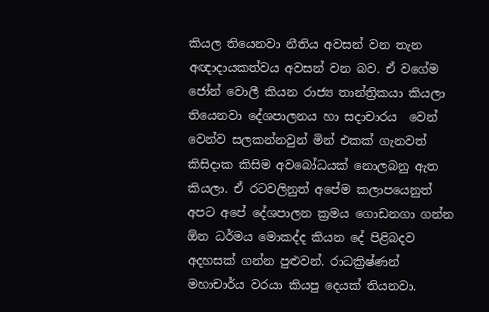කියල තියෙනවා නීතිය අවසන් වන තැන අඥාදායකත්වය අවසන් වන බව. ඒ වගේම ජෝන් වොලී කියන රාජ්‍ය තාන්ත්‍රිකයා කියලා තියෙනවා දේශපාලනය හා සදාචාරය  වෙන් වෙන්ව සලකන්නවුන් මින් එකක් ගැනවත් කිසිදාක කිසිම අවබෝධයක් නොලබනු ඇත කියලා. ඒ රටවලිනුත් අපේම කලාපයෙනුත් අපට අපේ දේශපාලන ක්‍රමය ගොඩනගා ගන්න ඕන ධර්මය මොකද්ද කියන දේ පිළිබදව අදහසක් ගන්න පුළුවන්. රාධක්‍රිෂ්ණන් මහාචාර්ය වරයා කියපු දෙයක් තියනවා.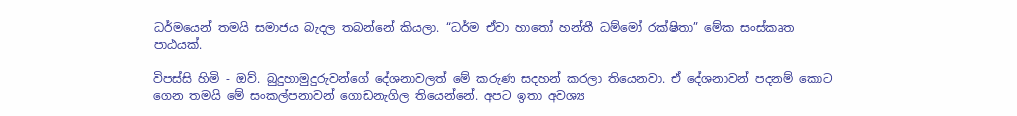ධර්මයෙන් තමයි සමාජය බැදල තබන්නේ කියලා. “ධර්ම ඒවා හාතෝ හන්තී ධම්මෝ රක්ෂිතා” මේක සංස්කෘත පාඨයක්.

විපස්සි හිමි - ඔව්. බුදුහාමුදුරුවන්ගේ දේශනාවලත් මේ කරුණ සදහන් කරලා තියෙනවා. ඒ දේශනාවන් පදනම් කොට ගෙන තමයි මේ සංකල්පනාවන් ගොඩනැගිල තියෙන්නේ. අපට ඉතා අවශ්‍ය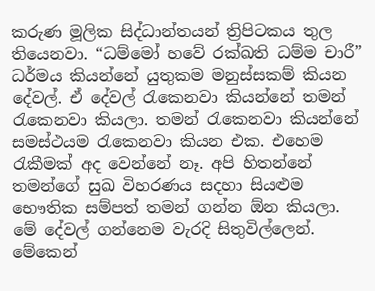කරුණ මූලික සිද්ධාන්තයන් ත්‍රිපිටකය තුල තියෙනවා. “ධම්මෝ හවේ රක්ඛති ධම්ම චාරී” ධර්මය කියන්නේ යුතුකම මනුස්සකම් කියන දේවල්. ඒ දේවල් රැකෙනවා කියන්නේ තමන් රැකෙනවා කියලා. තමන් රැකෙනවා කියන්නේ සමස්ථයම රැකෙනවා කියන එක. එහෙම රැකීමක් අද වෙන්නේ නෑ. අපි හිතන්නේ තමන්ගේ සුඛ විහරණය සදහා සියළුම භෞතික සම්පත් තමන් ගන්න ඕන කියලා. මේ දේවල් ගන්නෙම වැරදි සිතු‍විල්ලෙන්. මේකෙන්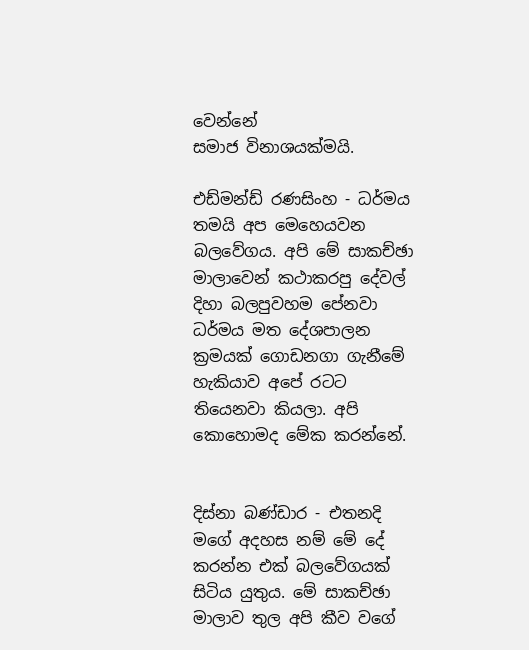වෙන්නේ සමාජ ‍විනාශයක්මයි.

එඩ්මන්ඩ් රණසිංහ - ධර්මය තමයි අප මෙහෙයවන බලවේගය. අපි මේ සාකච්ඡා මාලාවෙන් කථාකරපු දේවල් දිහා බලපුවහම පේනවා ධර්මය මත දේශපාලන ක්‍රමයක් ගොඩනගා ගැනීමේ හැකියාව අපේ රටට තියෙනවා කියලා. අපි කොහොමද මේක කරන්නේ.


දිස්නා බණ්ඩාර - එතනදි මගේ අදහස නම් මේ දේ කරන්න එක් බලවේගයක් සිටිය යුතුය. මේ සාකච්ඡා මාලාව තුල අපි කීව වගේ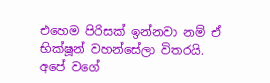එහෙම පිරිසක් ඉන්නවා නම් ඒ භික්ෂූන් වහන්සේලා විතරයි. අපේ වගේ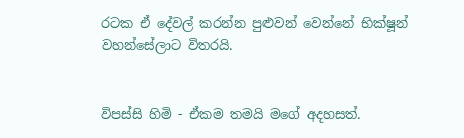රටක ඒ දේවල් කරන්න පුළුවන් වෙන්නේ භික්ෂූන් වහන්සේලාට විතරයි.


විපස්සි හිමි - ඒකම තමයි මගේ අදහසත්.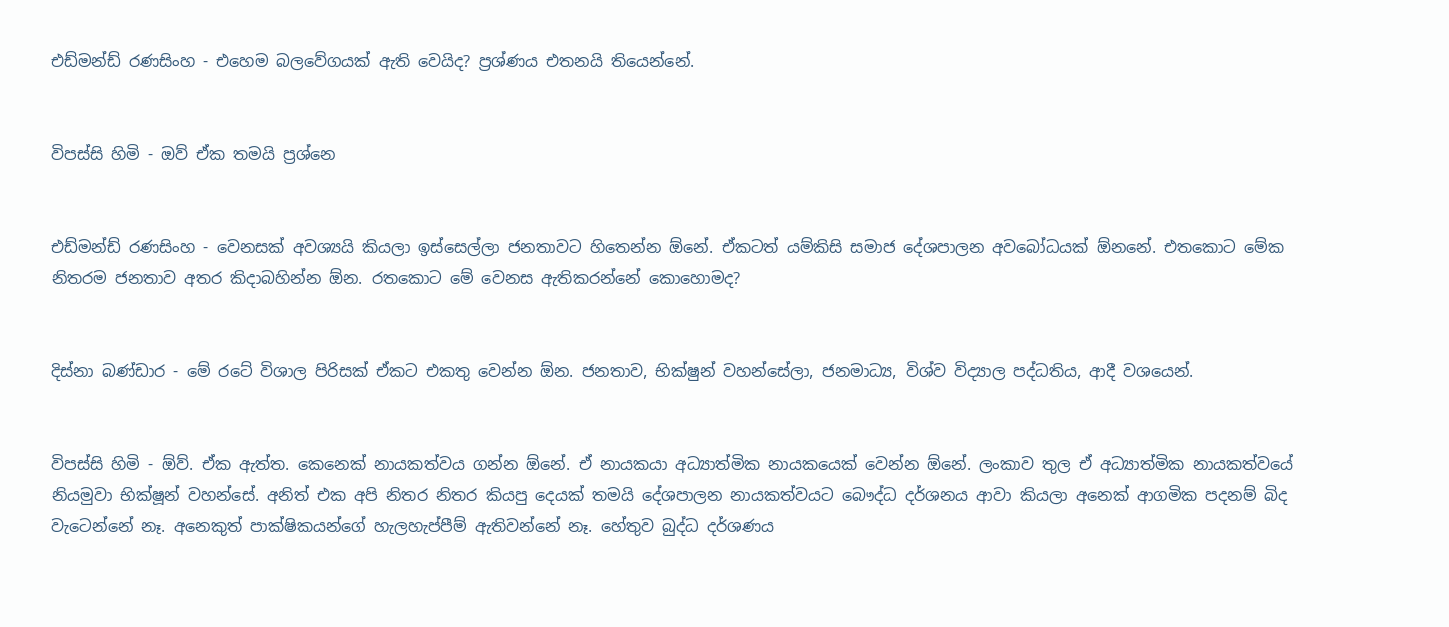එඩ්මන්ඩ් රණසිංහ - එහෙම බලවේගයක් ඇති වෙයිද? ප්‍රශ්ණය එතනයි තියෙන්නේ.


විපස්සි හිමි - ඔව් ඒක තමයි ප්‍රශ්නෙ


එඩ්මන්ඩ් රණසිංහ - වෙනසක් අවශ්‍යයි කියලා ඉස්සෙල්ලා ජනතාවට හිතෙන්න ඕනේ. ඒකටත් යම්කිසි සමාජ දේශපාලන අවබෝධයක් ඕනනේ. එතකොට මේක නිතරම ජනතාව අතර කිදාබහින්න ඕන. රතකොට මේ වෙනස ඇතිකරන්නේ කොහොමද?


දිස්නා බණ්ඩාර - මේ රටේ විශාල පිරිසක් ඒකට එකතු වෙන්න ඕන. ජනතාව, භික්ෂුන් වහන්සේලා, ජනමාධ්‍ය, විශ්ව විද්‍යාල පද්ධතිය, ආදී වශයෙන්.


විපස්සි හිමි - ඕව්. ඒක ඇත්ත. කෙනෙක් නායකත්වය ගන්න ඕනේ. ඒ නායකයා අධ්‍යාත්මික නායකයෙක් වෙන්න ඕනේ. ලංකාව තුල ඒ අධ්‍යාත්මික නායකත්වයේ නියමුවා භික්ෂූන් වහන්සේ. අනිත් එක අපි නිතර නිතර කියපු දෙයක් තමයි දේශපාලන නායකත්වයට බෞද්ධ දර්ශනය ආවා කියලා අනෙක් ආගමික පදනම් බිද වැටෙන්නේ නෑ. අනෙකුත් පාක්ෂිකයන්ගේ හැලහැප්පීම් ඇතිවන්නේ නෑ. හේතුව බුද්ධ දර්ශණය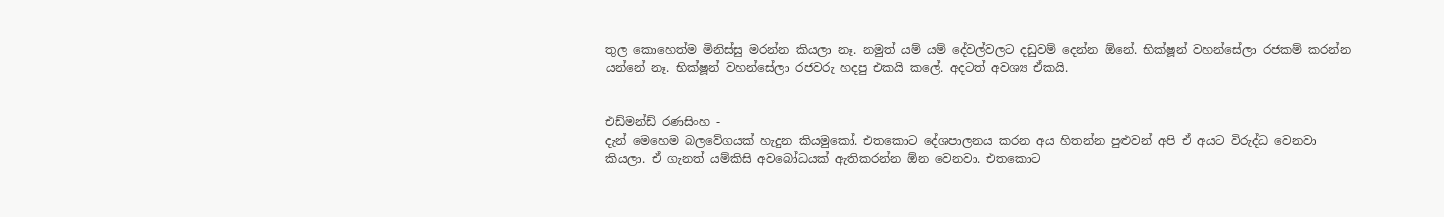තුල කොහෙත්ම මිනිස්සු මරන්න කියලා නෑ. නමුත් යම් ‍යම් දේවල්වලට දඩුවම් දෙන්න ඕනේ. භික්ෂූන් වහන්සේලා රජකම් කරන්න යන්නේ නෑ. භික්ෂූන් වහන්සේලා රජවරු හදපු එකයි කලේ. අදටත් අවශ්‍ය ඒකයි.


එඩ්මන්ඩ් රණසිංහ -
දැන් මෙහෙම බලවේගයක් හැදුන කියමුකෝ. එතකොට දේශපාලනය කරන අය හිතන්න පුළුවන් අපි ඒ අයට විරුද්ධ වෙනවා කියලා. ඒ ගැනත් යම්කිසි අවබෝධයක් ඇතිකරන්න ඕන වෙනවා. එතකොට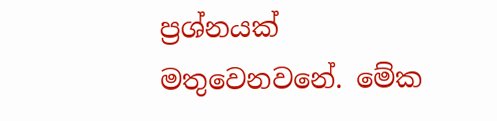ප්‍රශ්නයක් මතුවෙනවනේ. මේක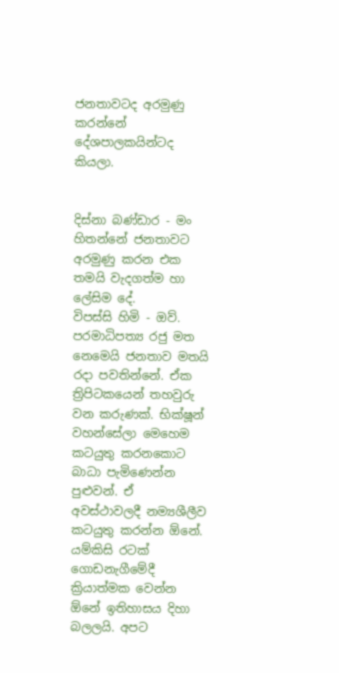ජනතාවටද අරමුණු කරන්නේ දේශපාලකයින්ටද කියලා.


දිස්නා බණ්ඩාර - මං හිතන්නේ ජනතාවට අරමුණු කරන එක තමයි වැදගත්ම හා ලේසිම දේ.
විපස්සි හිමි - ඔව්. පරමාධිපත්‍ය රජු මත නෙමෙයි ජනතාව මතයි රදා පවතින්නේ. ඒක ත්‍රිපිටකයෙන් තහවුරු වන කරුණක්. භික්ෂූන් වහන්සේලා මෙහෙම කටයුතු කරනකොට බාධා පැමිණෙන්න පුළුවන්. ඒ අවස්ථාවලදී නම්‍යශීලීව කටයුතු කරන්න ඕනේ. යම්කිසි රටක් ගොඩනැගීමේදී ක්‍රියාත්මක වෙන්න ඕනේ ඉතිහාසය දිහා බලලයි. අපට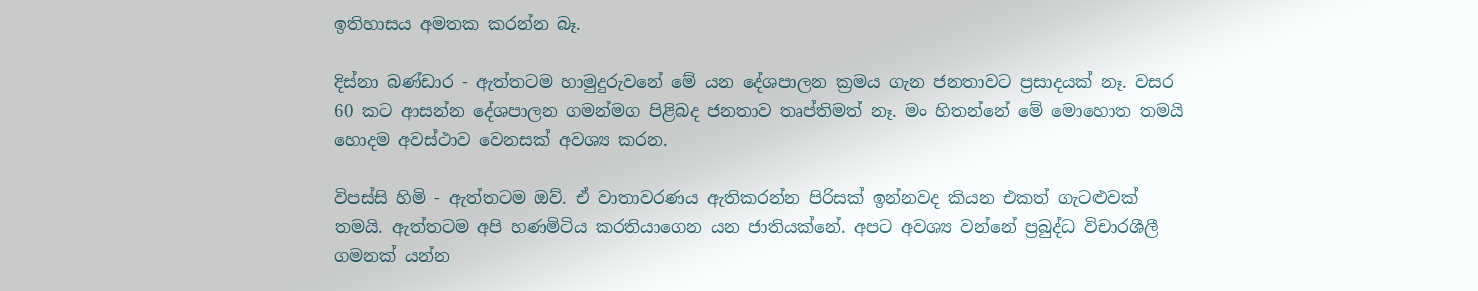ඉතිහාසය අමතක කරන්න බෑ.

දිස්නා බණ්ඩාර - ඇත්තටම හාමුදුරුවනේ මේ යන දේශපාලන ක්‍රමය ගැන ජනතාවට ප්‍රසාදයක් නෑ. වසර 60 කට ආසන්න දේශපාලන ගමන්මග පිළිබද ජනතාව තෘප්තිමත් නෑ. මං හිතන්නේ මේ මොහොත තමයි හොදම අවස්ථාව වෙනසක් අවශ්‍ය කරන.

විපස්සි හිමි - ඇත්‍තටම ඔව්. ඒ වාතාවරණය ඇතිකරන්න පිරිසක් ඉන්නවද කියන එකත් ගැටළුවක් තමයි. ඇත්තටම අපි හණමිටිය කරතියාගෙන යන ජාතියක්නේ. අපට අවශ්‍ය වන්නේ ප්‍රබුද්ධ විචාරශීලී ගමනක් යන්න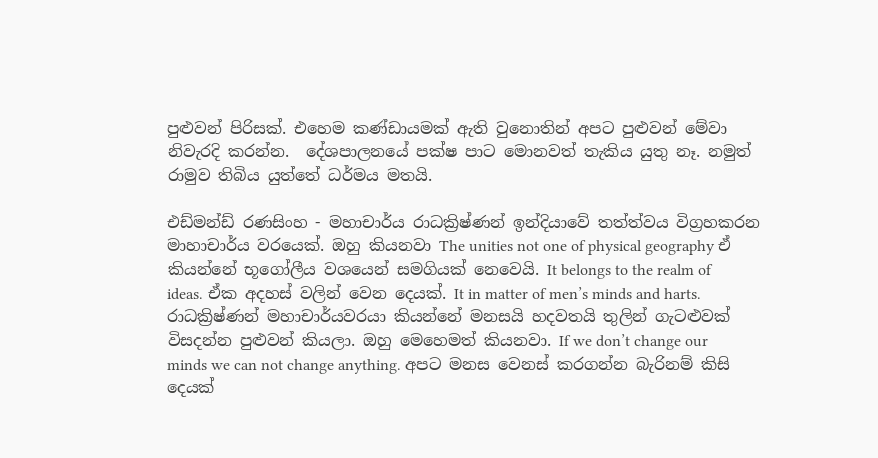පුළුවන් පිරිසක්. එහෙම කණ්ඩායමක් ඇති වුනොතින් අපට පුළුවන් මේවා නිවැරදි කරන්න.  දේශපාලනයේ පක්ෂ පාට මොනවත් තැකිය යුතු නෑ. නමුත් රාමුව තිබිය යුත්තේ ධර්මය මතයි.

එඩ්මන්ඩ් රණසිංහ - මහාචාර්ය රාධක්‍රිෂ්ණන් ඉන්දියාවේ තත්ත්වය විග්‍රහකරන මාහාචාර්ය වරයෙක්. ඔහු කියනවා The unities not one of physical geography ඒ කියන්නේ භූගෝලීය වශයෙන් සමගියක් නෙවෙයි. It belongs to the realm of ideas. ඒක අදහස් වලින් වෙන දෙයක්. It in matter of men’s minds and harts. රාධක්‍රිෂ්ණන් මහාචාර්යවරයා කියන්නේ මනසයි හදවතයි තුලින් ගැටළුවක් විසදන්න පුළුවන් කියලා. ඔහු මෙහෙමත් කියනවා. If we don’t change our minds we can not change anything. අපට මනස වෙනස් කරගන්න බැරිනම් කිසි දෙයක්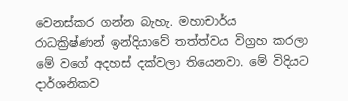වෙනස්කර ගන්න බැහැ. මහාචාර්ය රාධක්‍රිෂ්ණන් ඉන්දියාවේ තත්ත්වය විග්‍රහ කරලා මේ වගේ අදහස් දක්වලා තියෙනවා. මේ විදියට දාර්ශනිකව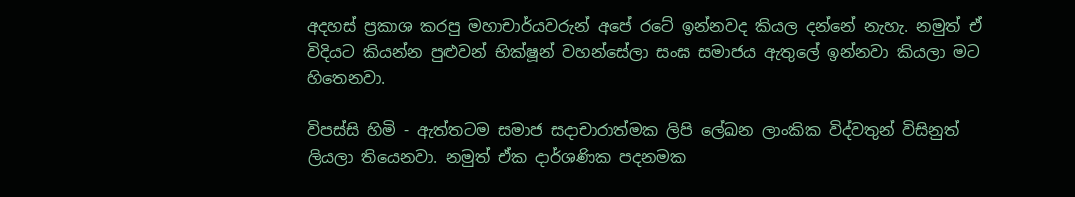අදහස් ප්‍රකාශ කරපු මහාචාර්යවරුන් අපේ රටේ ඉන්නවද කියල දන්නේ නැහැ. නමුත් ඒ විදියට කියන්න පුළුවන් භික්ෂූන් වහන්සේලා සංඝ සමාජය ඇතුලේ ඉන්නවා කියලා මට හිතෙනවා.

විපස්සි හිමි - ඇත්තටම සමාජ සදාචාරාත්මක ලිපි ලේඛන ලාංකික විද්වතුන් විසිනුත් ලියලා තියෙනවා. නමුත් ඒක දාර්ශණික පදනමක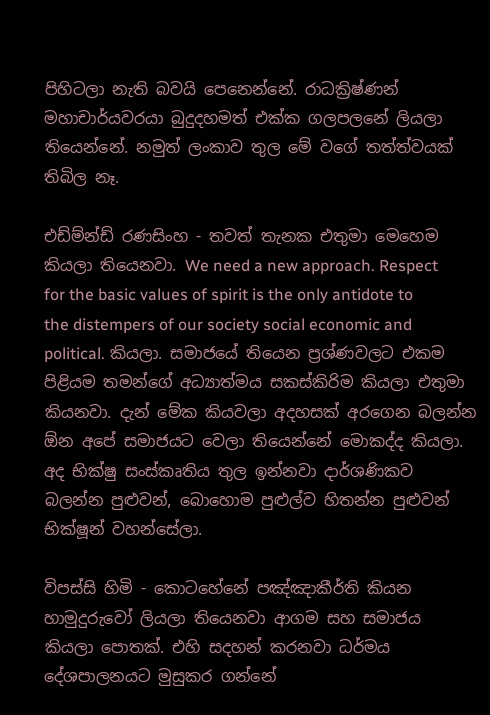පිහිටලා නැති බවයි පෙනෙන්නේ. රාධක්‍රිෂ්ණන් මහාචාර්යවරයා බුදුදහමත් එක්ක ගලපලනේ ‍ලියලා තියෙන්නේ. නමුත් ලංකාව තුල මේ වගේ තත්ත්වයක් තිබිල නෑ.

එඩ්ම්න්ඩ් රණසිංහ - තවත් තැනක එතුමා මෙහෙම කියලා තියෙනවා. We need a new approach. Respect for the basic values of spirit is the only antidote to the distempers of our society social economic and political. කියලා. සමාජයේ තියෙන ප්‍රශ්ණවලට එකම පිළියම තමන්ගේ අධ්‍යාත්මය සකස්කිරිම කියලා එතුමා කියනවා. දැන් මේක කියවලා අදහසක් අරගෙන බලන්න ඕන අපේ සමාජයට වෙලා තියෙන්නේ මොකද්ද කියලා. අද භික්ෂු සංස්කෘතිය තුල ඉන්නවා දාර්ශණිකව බලන්න පුළුවන්, බොහොම පුළුල්ව හිතන්න පුළුවන් භික්ෂූන් වහන්සේලා.

විපස්සි හිමි - කොටහේනේ පඤ්ඤාකීර්ති කියන හාමුදුරුවෝ ලියලා තියෙනවා ආගම සහ සමාජය කියලා පොතක්. එහි සදහන් කරනවා ධර්මය දේශපාලනයට මුසුකර ගන්නේ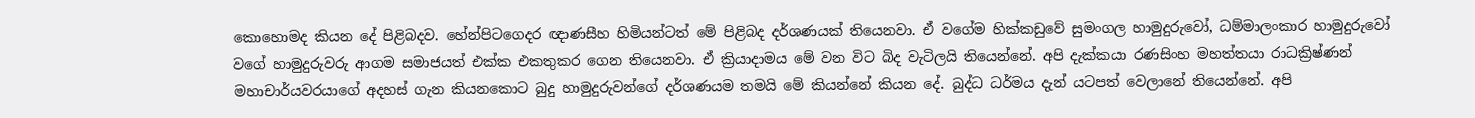කොහොමද කියන දේ පිළිබදව. හේන්පිටගෙදර ඥාණසීහ හිමියන්ටත් මේ පිළිබද දර්ශණයක් තියෙනවා. ඒ වගේම හික්කඩුවේ සුමංගල හාමුදුරුවෝ, ධම්මාලංකාර හාමුදුරුවෝ වගේ හාමුදුරුවරු ආගම සමාජයත් එක්ක එකතුකර ගෙන තියෙනවා. ඒ ක්‍රියාදාමය මේ වන විට බිද වැටිලයි තියෙන්නේ. අපි දැක්කයා රණසිංහ මහත්තයා රාධක්‍රිෂ්ණන් මහාචාර්යවරයාගේ අදහස් ගැන කියනකොට බුදු හාමුදුරුවන්ගේ දර්ශණයම තමයි මේ කියන්නේ කියන දේ. බුද්ධ ධර්මය දැන් යටපත් වෙලානේ තියෙන්නේ. අපි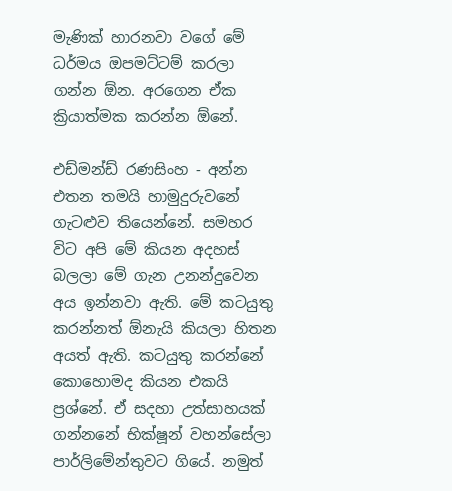මැණික් හාරනවා වගේ මේ ධර්මය ඔපමට්ටම් කරලා ගන්න ඕන. අරගෙන ඒක ක්‍රියාත්මක කරන්න ඕනේ.

එඩ්මන්ඩ් රණසිංහ - අන්න එතන තමයි හාමුදුරුවනේ ගැටළුව තියෙන්නේ. සමහර විට අපි මේ කියන අදහස් බලලා මේ ගැන උනන්දුවෙන අය ඉන්නවා ඇති. මේ කටයුතු කරන්නත් ඕනැයි කියලා හිතන අයත් ඇති. කටයුතු කරන්නේ කොහොමද කියන එකයි ප්‍රශ්නේ. ඒ සදහා උත්සාහයක් ගන්නනේ භික්ෂූන් වහන්සේලා පාර්ලිමේන්තුවට ගියේ. නමුත්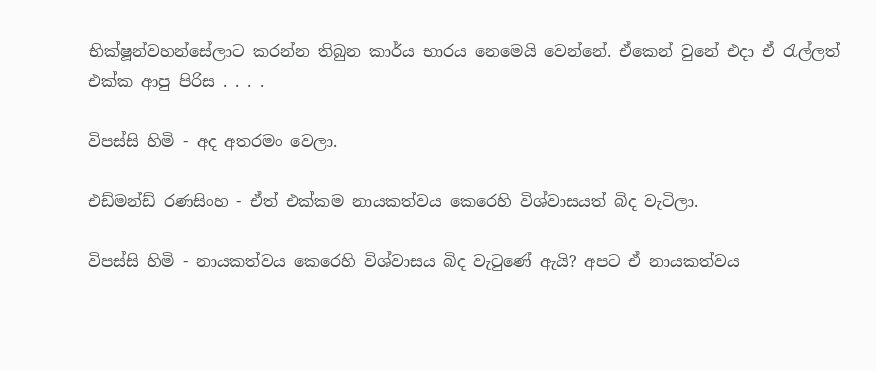භික්ෂූන්වහන්සේලාට කරන්න තිබුන කාර්ය භාරය නෙමෙයි වෙන්නේ. ඒකෙන් වුනේ එදා ඒ රැල්ලත් එක්ක ආපු පිරිස . . . .

විපස්සි හිමි - අද අතරමං වෙලා.

එඩ්මන්ඩ් රණසිංහ - ඒත් එක්කම නායකත්වය කෙරෙහි විශ්වාසයත් බිද වැටිලා.

විපස්සි හිමි - නායකත්වය කෙරෙහි විශ්වාසය බිද වැටුණේ ඇයි? අපට ඒ නායකත්වය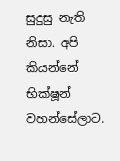සුදුසු නැති නිසා. අපි කියන්නේ භික්ෂූන් වහන්සේලාට.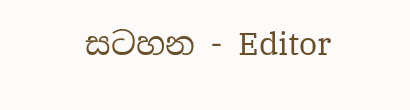සටහන - Editor